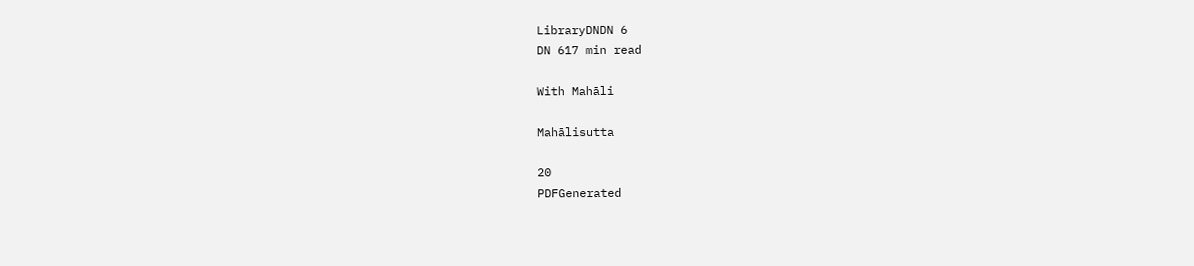LibraryDNDN 6
DN 617 min read

With Mahāli

Mahālisutta

20
PDFGenerated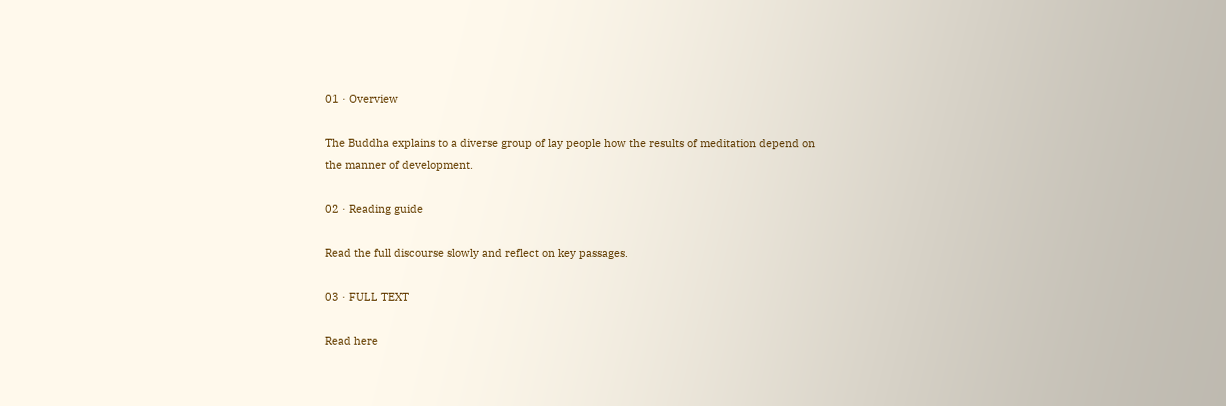01 · Overview

The Buddha explains to a diverse group of lay people how the results of meditation depend on the manner of development.

02 · Reading guide

Read the full discourse slowly and reflect on key passages.

03 · FULL TEXT

Read here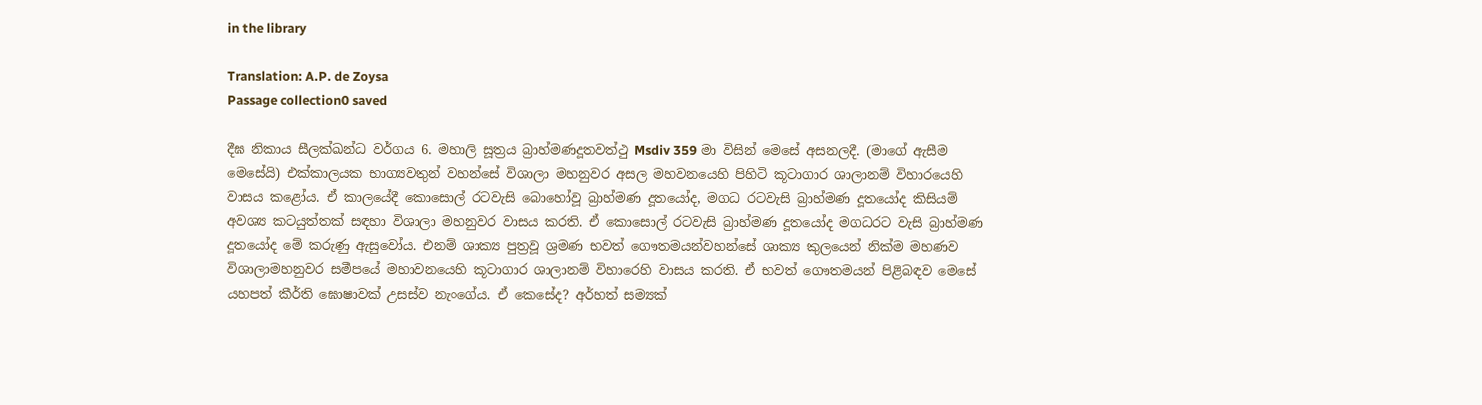in the library

Translation: A.P. de Zoysa
Passage collection0 saved

දීඝ නිකාය සීලක්ඛන්ධ වර්ගය 6. මහාලි සූත්‍රය බ්‍රාහ්මණදූතවත්ථු Msdiv 359 මා විසින් මෙසේ අසනලදී. (මාගේ ඇසීම මෙසේයි) එක්කාලයක භාග්‍යවතුන් වහන්සේ විශාලා මහනුවර අසල මහවනයෙහි පිහිටි කූටාගාර ශාලානම් විහාරයෙහි වාසය කළෝය. ඒ කාලයේදී කොසොල් රටවැසි බොහෝවූ බ්‍රාහ්මණ දූතයෝද, මගධ රටවැසි බ්‍රාහ්මණ දූතයෝද කිසියම් අවශ්‍ය කටයුත්තක් සඳහා විශාලා මහනුවර වාසය කරති. ඒ කොසොල් රටවැසි බ්‍රාහ්මණ දූතයෝද මගධරට වැසි බ්‍රාහ්මණ දූතයෝද මේ කරුණු ඇසුවෝය. එනම් ශාක්‍ය පුත්‍රවූ ශ්‍රමණ භවත් ගෞතමයන්වහන්සේ ශාක්‍ය කුලයෙන් නික්ම මහණව විශාලාමහනුවර සමීපයේ මහාවනයෙහි කූටාගාර ශාලානම් විහාරෙහි වාසය කරති. ඒ භවත් ගෞතමයන් පිළිබඳව මෙසේ යහපත් කීර්ති ඝොෂාවක් උසස්ව නැංගේය. ඒ කෙසේද? අර්හත් සම්‍යක්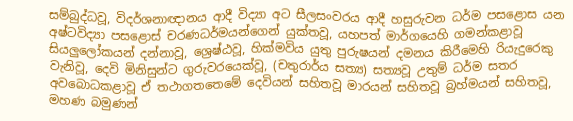සම්බුද්ධවූ, විදර්ශනාඥානය ආදී විද්‍යා අට සීලසංවරය ආදී හසුරුවන ධර්ම පසළොස යන අෂ්ටවිද්‍යා පසළොස් චරණධර්මයන්ගෙන් යුක්තවූ, යහපත් මාර්ගයෙහි ගමන්කළාවූ සියලුලෝකයන් දන්නාවූ, ශ්‍රෙෂ්ඨවූ, හික්මවිය යුතු පුරුෂයන් දමනය කිරීමෙහි රියැදුරෙකු වැනිවූ, දෙවි මිනිසුන්ට ගුරුවරයෙක්වූ, (චතුරාර්ය සත්‍ය) සත්‍යවූ උතුම් ධර්ම සතර අවබොධකළාවූ ඒ තථාගතතෙමේ දෙවියන් සහිතවූ මාරයන් සහිතවූ බ්‍රහ්මයන් සහිතවූ, මහණ බමුණන්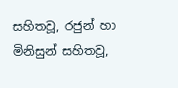සහිතවූ, රජුන් හා මිනිසුන් සහිතවූ,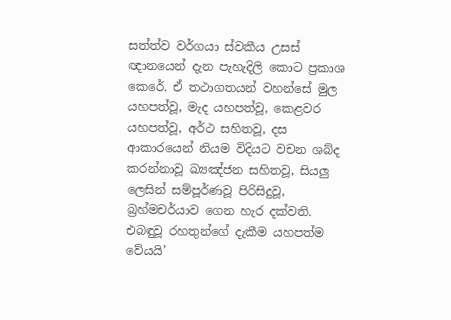සත්ත්ව වර්ගයා ස්වකීය උසස් ඥානයෙන් දැන පැහැදිලි කොට ප්‍රකාශ කෙරේ. ඒ තථාගතයන් වහන්සේ මුල යහපත්වූ, මැද යහපත්වූ, කෙළවර යහපත්වූ, අර්ථ සහිතවූ, දස ආකාරයෙන් නියම විදියට වචන ශබ්ද කරන්නාවූ ඛ්‍යඤ්ජන සහිතවූ, සියලු ලෙසින් සම්පූර්ණවූ පිරිසිදුවූ, බ්‍රහ්මචර්යාව ගෙන හැර දක්වති. එබඳුවූ රහතුන්ගේ දැකීම යහපත්ම වේයයි’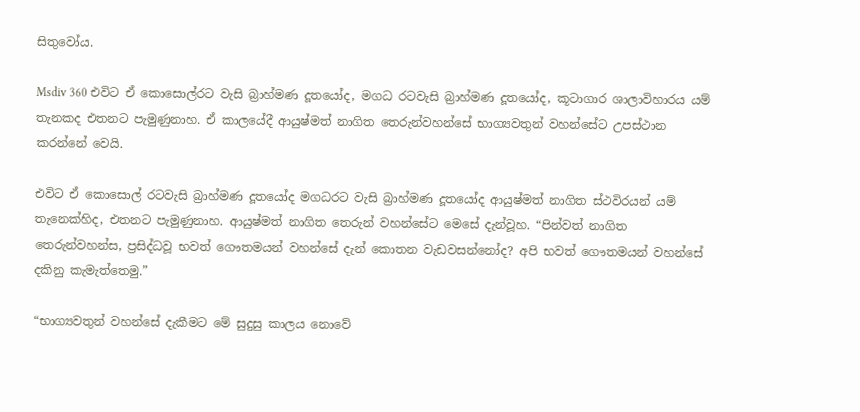සිතුවෝය.

Msdiv 360 එවිට ඒ කොසොල්රට වැසි බ්‍රාහ්මණ දූතයෝද, මගධ රටවැසි බ්‍රාහ්මණ දූතයෝද, කූටාගාර ශාලාවිහාරය යම් තැනකද එතනට පැමුණුනාහ. ඒ කාලයේදී ආයුෂ්මත් නාගිත තෙරුන්වහන්සේ භාග්‍යවතුන් වහන්සේට උපස්ථාන කරන්නේ වෙයි.

එවිට ඒ කොසොල් රටවැසි බ්‍රාහ්මණ දූතයෝද මගධරට වැසි බ්‍රාහ්මණ දූතයෝද ආයුෂ්මත් නාගිත ස්ථවිරයන් යම් තැනෙක්හිද, එතනට පැමුණුනාහ. ආයුෂ්මත් නාගිත තෙරුන් වහන්සේට මෙසේ දැන්වූහ. “පින්වත් නාගිත තෙරුන්වහන්ස, ප්‍රසිද්ධවූ භවත් ගෞතමයන් වහන්සේ දැන් කොතන වැඩවසන්නෝද? අපි භවත් ගෞතමයන් වහන්සේ දකිනු කැමැත්තෙමු.”

“භාග්‍යවතුන් වහන්සේ දැකීමට මේ සුදුසු කාලය නොවේ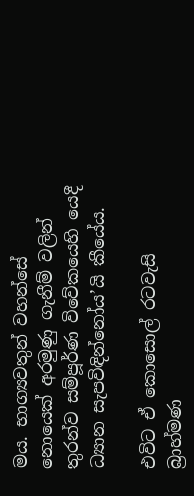මය. භාග්‍යවතුන් වහන්සේ නොයෙක් අරමුණු ගැනීම් වලින් තුරන්ව සම්පූර්ණ විවේකයෙහි යෙදී ධ්‍යාන සැපවිඳින්නෝය’යි කීයේය.

එවිට ඒ කොසොල් රටවැසි බ්‍රාහ්මණ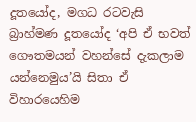දූතයෝද, මගධ රටවැසි බ්‍රාහ්මණ දූතයෝද ‘අපි ඒ භවත් ගෞතමයන් වහන්සේ දැකලාම යන්නෙමුය’යි සිතා ඒ විහාරයෙහිම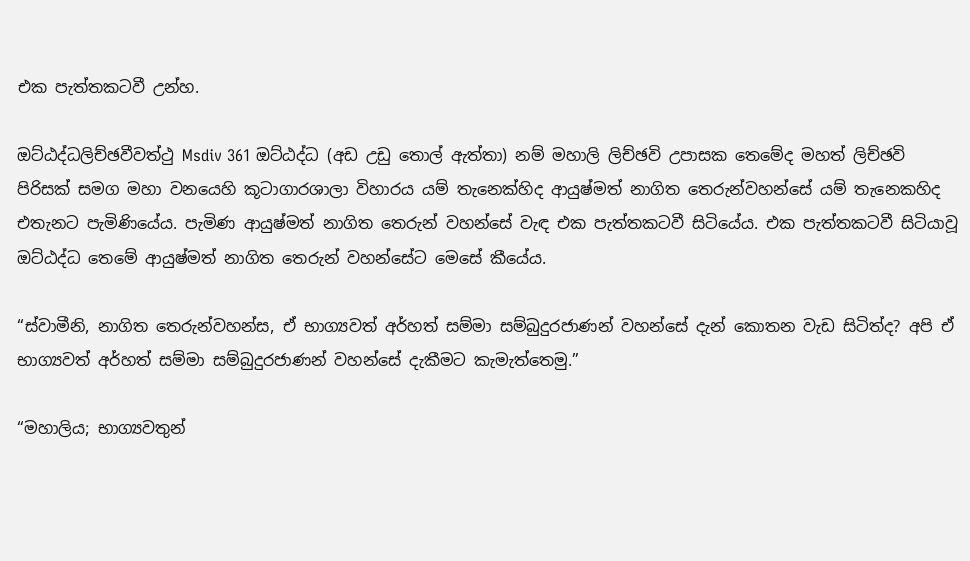එක පැත්තකටවී උන්හ.

ඔට්ඨද්ධලිච්ඡවීවත්ථු Msdiv 361 ඔට්ඨද්ධ (අඩ උඩු තොල් ඇත්තා) නම් මහාලි ලිච්ඡවි උපාසක තෙමේද මහත් ලිච්ඡවි පිරිසක් සමග මහා වනයෙහි කූටාගාරශාලා විහාරය යම් තැනෙක්හිද ආයුෂ්මත් නාගිත තෙරුන්වහන්සේ යම් තැනෙකහිද එතැනට පැමිණියේය. පැමිණ ආයුෂ්මත් නාගිත තෙරුන් වහන්සේ වැඳ එක පැත්තකටවී සිටියේය. එක පැත්තකටවී සිටියාවූ ඔට්ඨද්ධ තෙමේ ආයුෂ්මත් නාගිත තෙරුන් වහන්සේට මෙසේ කීයේය.

“ස්වාමීනි, නාගිත තෙරුන්වහන්ස, ඒ භාග්‍යවත් අර්හත් සම්මා සම්බුදුරජාණන් වහන්සේ දැන් කොතන වැඩ සිටිත්ද? අපි ඒ භාග්‍යවත් අර්හත් සම්මා සම්බුදුරජාණන් වහන්සේ දැකීමට කැමැත්තෙමු.”

“මහාලිය; භාග්‍යවතුන්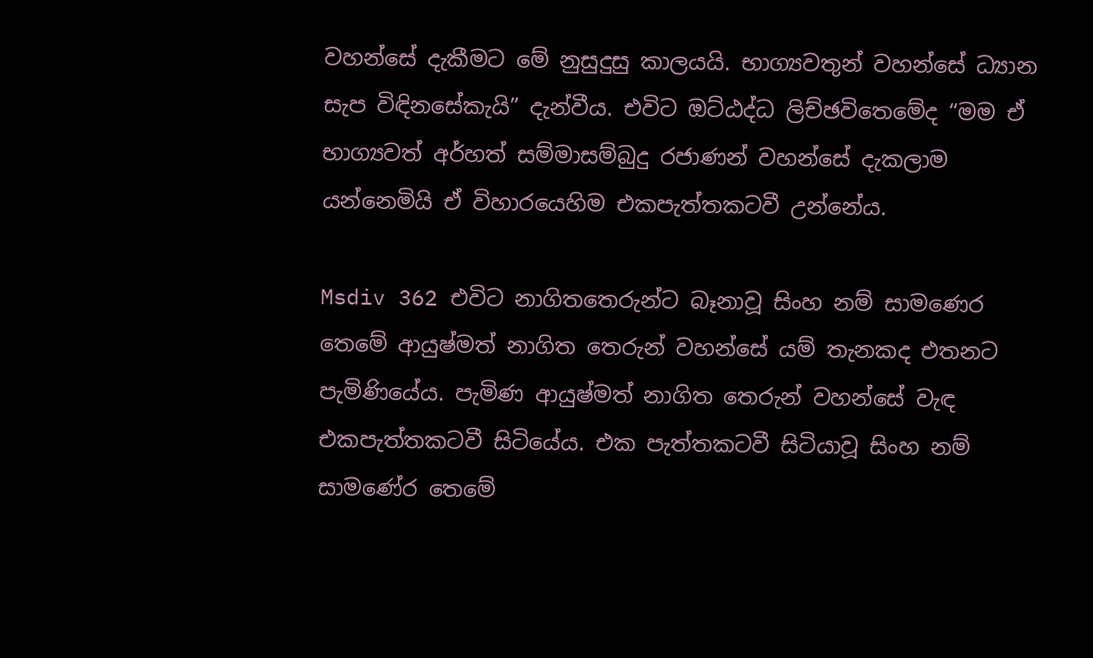වහන්සේ දැකීමට මේ නුසුදුසු කාලයයි. භාග්‍යවතුන් වහන්සේ ධ්‍යාන සැප විඳිනසේකැයි” දැන්වීය. එවිට ඔට්ඨද්ධ ලිච්ඡවිතෙමේද “මම ඒ භාග්‍යවත් අර්හත් සම්මාසම්බුදු රජාණන් වහන්සේ දැකලාම යන්නෙමියි ඒ විහාරයෙහිම එකපැත්තකටවී උන්නේය.

Msdiv 362 එවිට නාගිතතෙරුන්ට බෑනාවූ සිංහ නම් සාමණෙර තෙමේ ආයුෂ්මත් නාගිත තෙරුන් වහන්සේ යම් තැනකද එතනට පැමිණියේය. පැමිණ ආයුෂ්මත් නාගිත තෙරුන් වහන්සේ වැඳ එකපැත්තකටවී සිටියේය. එක පැත්තකටවී සිටියාවූ සිංහ නම් සාමණේර තෙමේ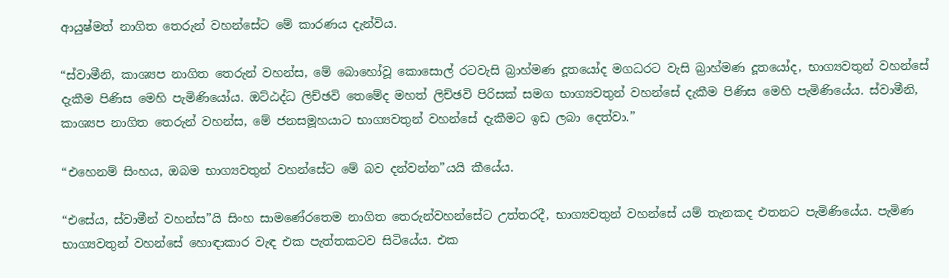ආයුෂ්මත් නාගිත තෙරුන් වහන්සේට මේ කාරණය දැන්විය.

“ස්වාමීනි, කාශ්‍යප නාගිත තෙරුන් වහන්ස, මේ බොහෝවූ කොසොල් රටවැසි බ්‍රාහ්මණ දූතයෝද මගධරට වැසි බ්‍රාහ්මණ දූතයෝද, භාග්‍යවතුන් වහන්සේ දැකීම පිණිස මෙහි පැමිණියෝය. ඔට්ඨද්ධ ලිච්ඡවි තෙමේද මහත් ලිච්ඡවි පිරිසක් සමග භාග්‍යවතුන් වහන්සේ දැකීම පිණිස මෙහි පැමිණියේය. ස්වාමීනි, කාශ්‍යප නාගිත තෙරුන් වහන්ස, මේ ජනසමූහයාට භාග්‍යවතුන් වහන්සේ දැකීමට ඉඩ ලබා දෙත්වා.”

“එහෙනම් සිංහය, ඔබම භාග්‍යවතුන් වහන්සේට මේ බව දන්වන්න”යයි කීයේය.

“එසේය, ස්වාමීන් වහන්ස”යි සිංහ සාමණේරතෙම නාගිත තෙරුන්වහන්සේට උත්තරදී, භාග්‍යවතුන් වහන්සේ යම් තැනකද එතනට පැමිණියේය. පැමිණ භාග්‍යවතුන් වහන්සේ හොඳාකාර වැඳ එක පැත්තකටව සිටියේය. එක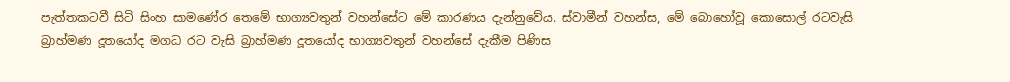පැත්තකටවී සිටි සිංහ සාමණේර තෙමේ භාග්‍යවතුන් වහන්සේට මේ කාරණය දැන්නුවේය. ස්වාමීන් වහන්ස, මේ බොහෝවූ කොසොල් රටවැසි බ්‍රාහ්මණ දූතයෝද මගධ රට වැසි බ්‍රාහ්මණ දූතයෝද භාග්‍යවතුන් වහන්සේ දැකීම පිණිස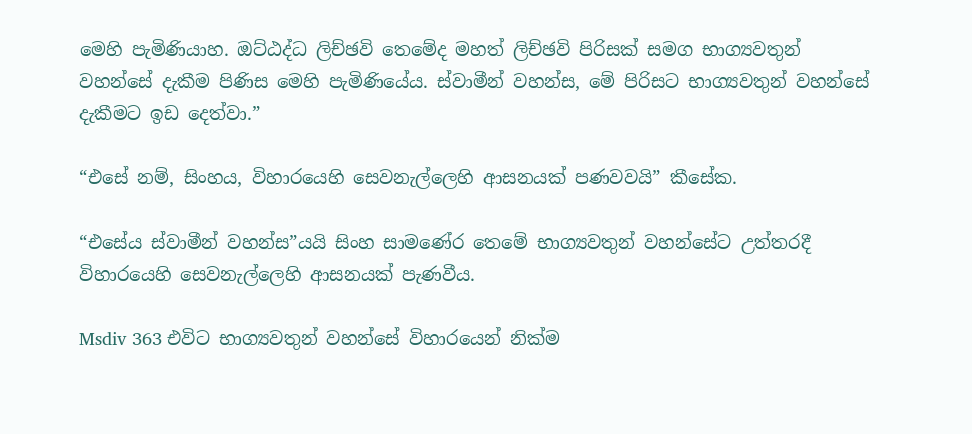මෙහි පැමිණියාහ. ඔට්ඨද්ධ ලිච්ඡවි තෙමේද මහත් ලිච්ඡවි පිරිසක් සමග භාග්‍යවතුන් වහන්සේ දැකීම පිණිස මෙහි පැමිණියේය. ස්වාමීන් වහන්ස, මේ පිරිසට භාග්‍යවතුන් වහන්සේ දැකීමට ඉඩ දෙත්වා.”

“එසේ නම්, සිංහය, විහාරයෙහි සෙවනැල්ලෙහි ආසනයක් පණවවයි” කීසේක.

“එසේය ස්වාමීන් වහන්ස”යයි සිංහ සාමණේර තෙමේ භාග්‍යවතුන් වහන්සේට උත්තරදී විහාරයෙහි සෙවනැල්ලෙහි ආසනයක් පැණවීය.

Msdiv 363 එවිට භාග්‍යවතුන් වහන්සේ විහාරයෙන් නික්ම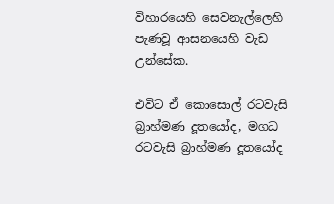විහාරයෙහි සෙවනැල්ලෙහි පැණවූ ආසනයෙහි වැඩ උන්සේක.

එවිට ඒ කොසොල් රටවැසි බ්‍රාහ්මණ දූතයෝද, මගධ රටවැසි බ්‍රාහ්මණ දූතයෝද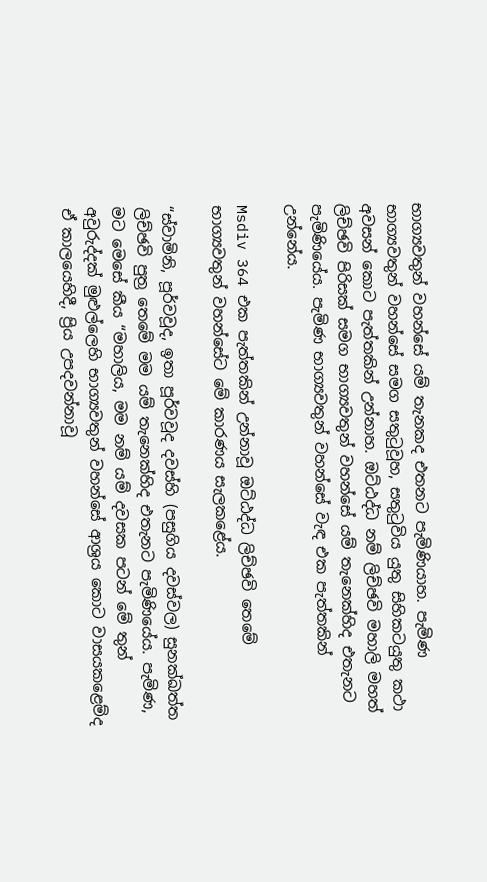භාග්‍යවතුන් වහන්සේ යම් තැනකද එතනට පැමිණියාහ. පැමිණ භාග්‍යවතුන් වහන්සේ සමග සතුටුවූහ, සතුටුවිය යුතු සිහිකටයුතු කථා අවසන් කොට පැත්තකින් උන්නාහ. ඔට්ඨද්ධ නම් ලිච්ඡවි මහාලි මහත් ලිච්ඡවි පිරිසක් සමග භාග්‍යවතුන් වහන්සේ යම් තැනෙක්හිද එතැනට පැමිණියේය. පැමිණ භාග්‍යවතුන් වහන්සේ වැඳ එක පැත්තකින් උන්නේය.

Msdiv 364 එක පැත්තකින් උන්නාවූ ඔට්ඨද්ධ ලිච්ඡවි තෙමේ භාග්‍යවතුන් වහන්සේට මේ කාරණය සැලකළේය.

“ස්වාමිනි, පූර්වවූද, ඉතා පූර්වවූද දවස්හි (පසුගිය දවස්වල) සුනක්ඛත්ත ලිච්ඡවි පුත්‍ර තෙමේ මම යම් තැනෙක්හිද එතැනට පැමිණියේය. පැමිණ, මට මෙසේ කීය “මහාලිය, මම නම් යම් දවසක පටන් මේ තුන් අවුරුද්දක් මුළුල්ලෙහි භාග්‍යවතුන් වහන්සේ ආශ්‍රය කොට වාසයකළෙම්ද ඒ කාලයෙහිදී, ප්‍රිය උපදවන්නාවූ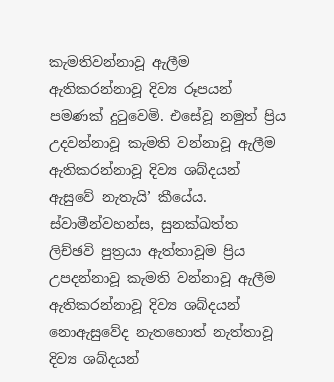කැමතිවන්නාවූ ඇලීම ඇතිකරන්නාවූ දිව්‍ය රූපයන් පමණක් දුටුවෙමි. එසේවූ නමුත් ප්‍රිය උදවන්නාවූ කැමති වන්නාවූ ඇලීම ඇතිකරන්නාවූ දිව්‍ය ශබ්දයන් ඇසුවේ නැතැයි’ කීයේය. ස්වාමීන්වහන්ස, සුනක්ඛත්ත ලිච්ඡවි පුත්‍රයා ඇත්තාවූම ප්‍රිය උපදන්නාවූ කැමති වන්නාවූ ඇලීම ඇතිකරන්නාවූ දිව්‍ය ශබ්දයන් නොඇසුවේද නැතහොත් නැත්තාවූ දිව්‍ය ශබ්දයන්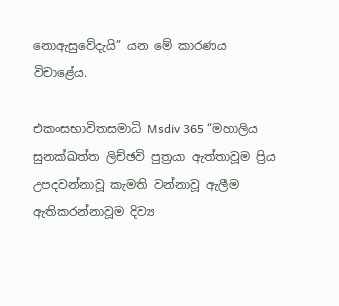නොඇසුවේදැයි” යන මේ කාරණය විචාළේය.

එකංසභාවිතසමාධි Msdiv 365 “මහාලිය සුනක්ඛත්ත ලිච්ඡවි පුත්‍රයා ඇත්තාවූම ප්‍රිය උපදවන්නාවූ කැමති වන්නාවූ ඇලීම ඇතිකරන්නාවූම දිව්‍ය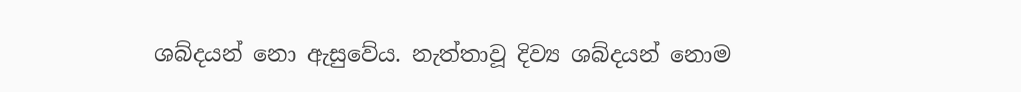ශබ්දයන් නො ඇසුවේය. නැත්තාවූ දිව්‍ය ශබ්දයන් නොම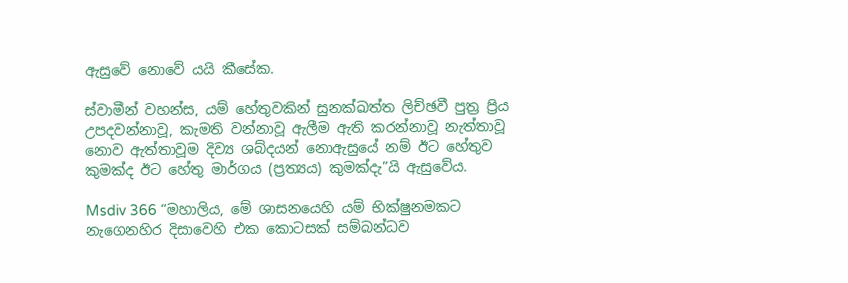ඇසුවේ නොවේ යයි කීසේක.

ස්වාමීන් වහන්ස, යම් හේතුවකින් සුනක්ඛත්ත ලිච්ඡවී පුත්‍ර ප්‍රිය උපදවන්නාවූ, කැමති වන්නාවූ ඇලීම ඇති කරන්නාවූ නැත්තාවූ නොව ඇත්තාවූම දිව්‍ය ශබ්දයන් නොඇසුයේ නම් ඊට හේතුව කුමක්ද ඊට හේතු මාර්ගය (ප්‍රත්‍යය) කුමක්දැ”යි ඇසුවේය.

Msdiv 366 “මහාලිය, මේ ශාසනයෙහි යම් භික්ෂුනමකට නැගෙනහිර දිසාවෙහි එක කොටසක් සම්බන්ධව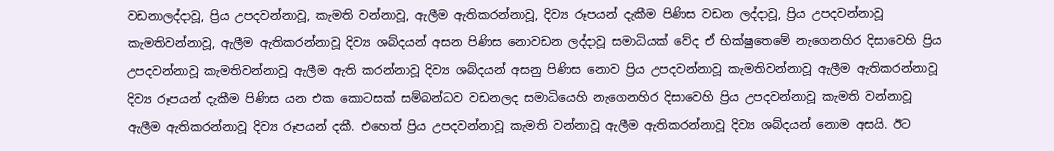වඩනාලද්දාවූ, ප්‍රිය උපදවන්නාවූ, කැමති වන්නාවූ, ඇලීම ඇතිකරන්නාවූ, දිව්‍ය රූපයන් දැකීම පිණිස වඩන ලද්දාවූ, ප්‍රිය උපදවන්නාවූ කැමතිවන්නාවූ, ඇලීම ඇතිකරන්නාවූ දිව්‍ය ශබ්දයන් අසන පිණිස නොවඩන ලද්දාවූ සමාධියක් වේද ඒ භික්ෂුතෙමේ නැගෙනහිර දිසාවෙහි ප්‍රිය උපදවන්නාවූ කැමතිවන්නාවූ ඇලීම ඇති කරන්නාවූ දිව්‍ය ශබ්දයන් අසනු පිණිස නොව ප්‍රිය උපදවන්නාවූ කැමතිවන්නාවූ ඇලීම ඇතිකරන්නාවූ දිව්‍ය රූපයන් දැකීම පිණිස යන එක කොටසක් සම්බන්ධව වඩනලද සමාධියෙහි නැගෙනහිර දිසාවෙහි ප්‍රිය උපදවන්නාවූ කැමති වන්නාවූ ඇලීම ඇතිකරන්නාවූ දිව්‍ය රූපයන් දකී. එහෙත් ප්‍රිය උපදවන්නාවූ කැමති වන්නාවූ ඇලීම ඇතිකරන්නාවූ දිව්‍ය ශබ්දයන් නොම අසයි. ඊට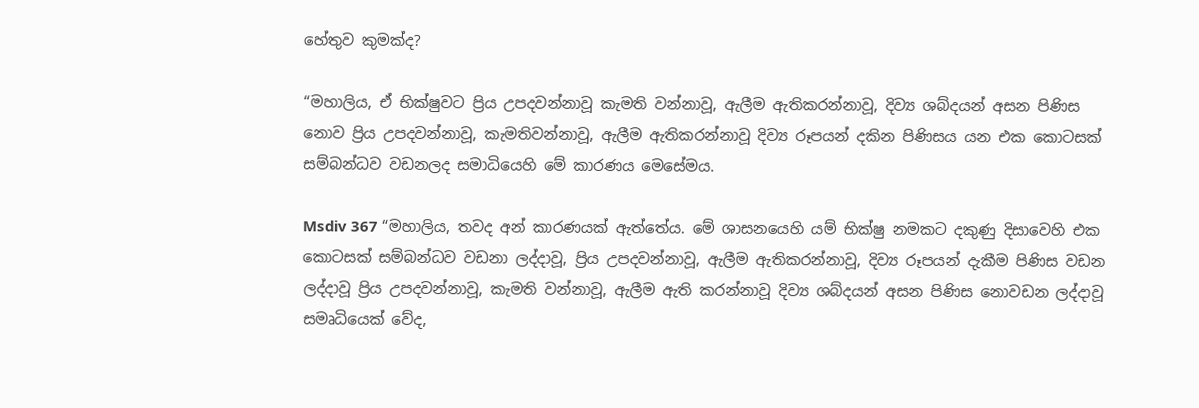හේතුව කුමක්ද?

“මහාලිය, ඒ භික්ෂුවට ප්‍රිය උපදවන්නාවූ කැමති වන්නාවූ, ඇලීම ඇතිකරන්නාවූ, දිව්‍ය ශබ්දයන් අසන පිණිස නොව ප්‍රිය උපදවන්නාවූ, කැමතිවන්නාවූ, ඇලීම ඇතිකරන්නාවූ දිව්‍ය රූපයන් දකින පිණිසය යන එක කොටසක් සම්බන්ධව වඩනලද සමාධියෙහි මේ කාරණය මෙසේමය.

Msdiv 367 “මහාලිය, තවද අන් කාරණයක් ඇත්තේය. මේ ශාසනයෙහි යම් භික්ෂු නමකට දකුණු දිසාවෙහි එක කොටසක් සම්බන්ධව වඩනා ලද්දාවූ, ප්‍රිය උපදවන්නාවූ, ඇලීම ඇතිකරන්නාවූ, දිව්‍ය රූපයන් දැකීම පිණිස වඩන ලද්දාවූ ප්‍රිය උපදවන්නාවූ, කැමති වන්නාවූ, ඇලීම ඇති කරන්නාවූ දිව්‍ය ශබ්දයන් අසන පිණිස නොවඩන ලද්දාවූ සමෘධියෙක් වේද,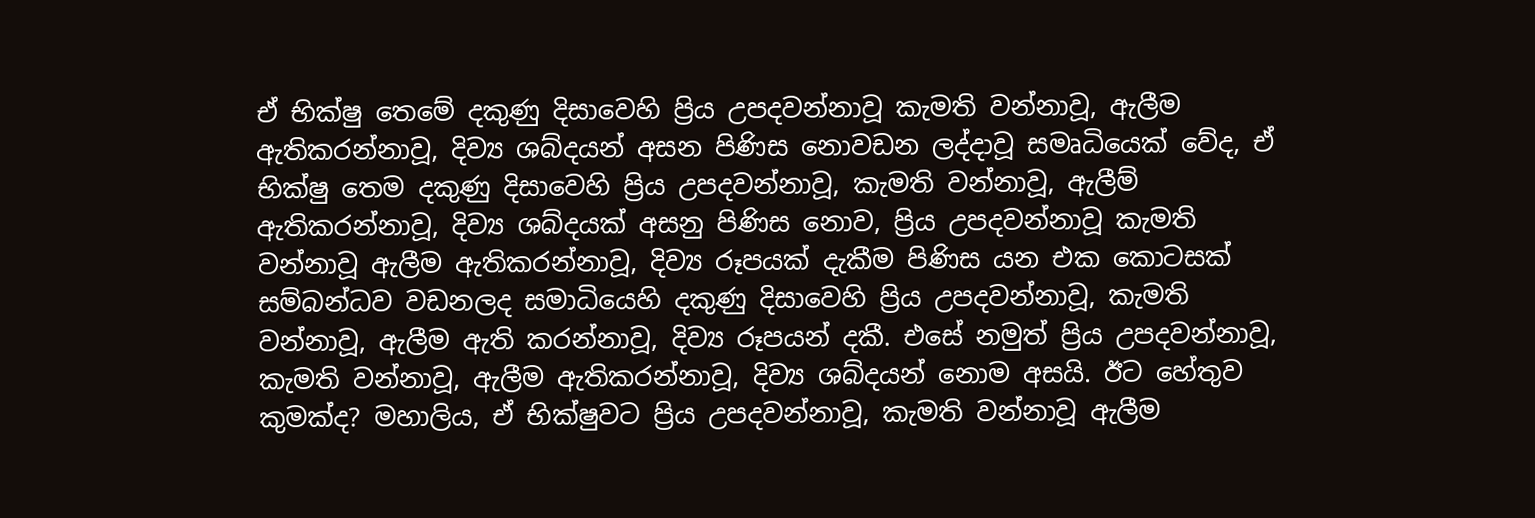ඒ භික්ෂු තෙමේ දකුණු දිසාවෙහි ප්‍රිය උපදවන්නාවූ කැමති වන්නාවූ, ඇලීම ඇතිකරන්නාවූ, දිව්‍ය ශබ්දයන් අසන පිණිස නොවඩන ලද්දාවූ සමෘධියෙක් වේද, ඒ භික්ෂු තෙම දකුණු දිසාවෙහි ප්‍රිය උපදවන්නාවූ, කැමති වන්නාවූ, ඇලීම් ඇතිකරන්නාවූ, දිව්‍ය ශබ්දයක් අසනු පිණිස නොව, ප්‍රිය උපදවන්නාවූ කැමති වන්නාවූ ඇලීම ඇතිකරන්නාවූ, දිව්‍ය රූපයක් දැකීම පිණිස යන එක කොටසක් සම්බන්ධව වඩනලද සමාධියෙහි දකුණු දිසාවෙහි ප්‍රිය උපදවන්නාවූ, කැමති වන්නාවූ, ඇලීම ඇති කරන්නාවූ, දිව්‍ය රූපයන් දකී. එසේ නමුත් ප්‍රිය උපදවන්නාවූ, කැමති වන්නාවූ, ඇලීම ඇතිකරන්නාවූ, දිව්‍ය ශබ්දයන් නොම අසයි. ඊට හේතුව කුමක්ද? මහාලිය, ඒ භික්ෂුවට ප්‍රිය උපදවන්නාවූ, කැමති වන්නාවූ ඇලීම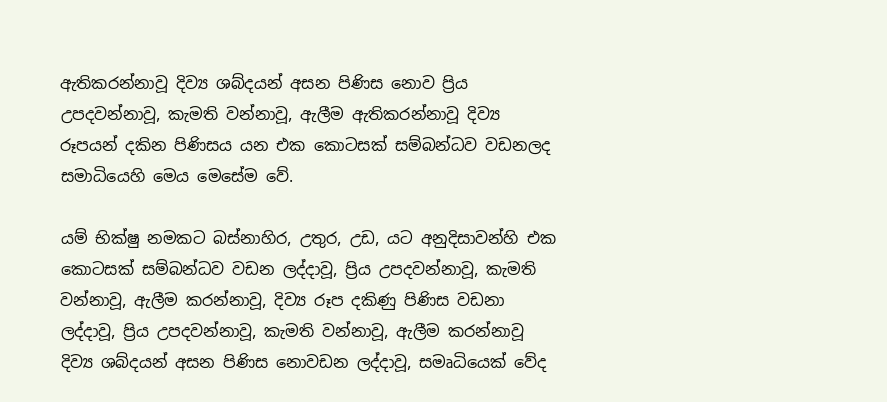ඇතිකරන්නාවූ දිව්‍ය ශබ්දයන් අසන පිණිස නොව ප්‍රිය උපදවන්නාවූ, කැමති වන්නාවූ, ඇලීම ඇතිකරන්නාවූ දිව්‍ය රූපයන් දකින පිණිසය යන එක කොටසක් සම්බන්ධව වඩනලද සමාධියෙහි මෙය මෙසේම වේ.

යම් භික්ෂු නමකට බස්නාහිර, උතුර, උඩ, යට අනුදිසාවන්හි එක කොටසක් සම්බන්ධව වඩන ලද්දාවූ, ප්‍රිය උපදවන්නාවූ, කැමති වන්නාවූ, ඇලීම කරන්නාවූ, දිව්‍ය රූප දකිණු පිණිස වඩනා ලද්දාවූ, ප්‍රිය උපදවන්නාවූ, කැමති වන්නාවූ, ඇලීම කරන්නාවූ දිව්‍ය ශබ්දයන් අසන පිණිස නොවඩන ලද්දාවූ, සමෘධියෙක් වේද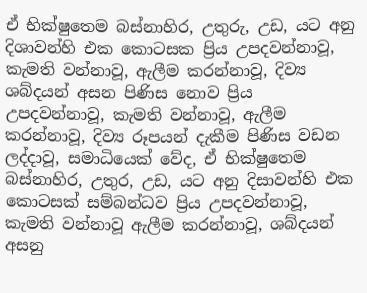ඒ භික්ෂුතෙම බස්නාහිර, උතුරු, උඩ, යට අනු දිශාවන්හි එක කොටසක ප්‍රිය උපදවන්නාවූ, කැමති වන්නාවූ, ඇලීම කරන්නාවූ, දිව්‍ය ශබ්දයන් අසන පිණිස නොව ප්‍රිය උපදවන්නාවූ, කැමති වන්නාවූ, ඇලීම කරන්නාවූ, දිව්‍ය රූපයන් දැකීම පිණිස වඩන ලද්දාවූ, සමාධියෙක් වේද, ඒ භික්ෂුතෙම බස්නාහිර, උතුර, උඩ, යට අනු දිසාවන්හි එක කොටසක් සම්බන්ධව ප්‍රිය උපදවන්නාවූ, කැමති වන්නාවූ ඇලීම කරන්නාවූ, ශබ්දයන් අසනු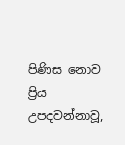පිණිස නොව ප්‍රිය උපදවන්නාවූ,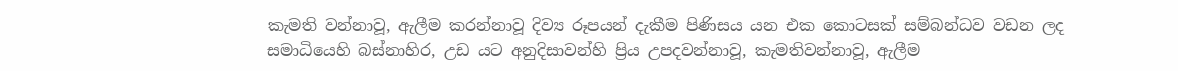කැමති වන්නාවූ, ඇලීම කරන්නාවූ දිව්‍ය රූපයන් දැකීම පිණිසය යන එක කොටසක් සම්බන්ධව වඩන ලද සමාධියෙහි බස්නාහිර, උඩ යට අනුදිසාවන්හි ප්‍රිය උපදවන්නාවූ, කැමතිවන්නාවූ, ඇලීම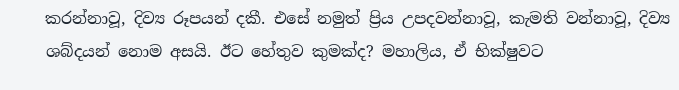කරන්නාවූ, දිව්‍ය රූපයන් දකී. එසේ නමුත් ප්‍රිය උපදවන්නාවූ, කැමති වන්නාවූ, දිව්‍ය ශබ්දයන් නොම අසයි. ඊට හේතුව කුමක්ද? මහාලිය, ඒ භික්ෂුවට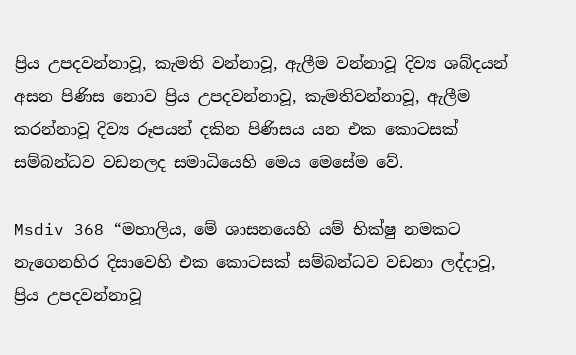ප්‍රිය උපදවන්නාවූ, කැමති වන්නාවූ, ඇලීම වන්නාවූ දිව්‍ය ශබ්දයන් අසන පිණිස නොව ප්‍රිය උපදවන්නාවූ, කැමතිවන්නාවූ, ඇලීම කරන්නාවූ දිව්‍ය රූපයන් දකින පිණිසය යන එක කොටසක් සම්බන්ධව වඩනලද සමාධියෙහි මෙය මෙසේම වේ.

Msdiv 368 “මහාලිය, මේ ශාසනයෙහි යම් භික්ෂු නමකට නැගෙනහිර දිසාවෙහි එක කොටසක් සම්බන්ධව වඩනා ලද්දාවූ, ප්‍රිය උපදවන්නාවූ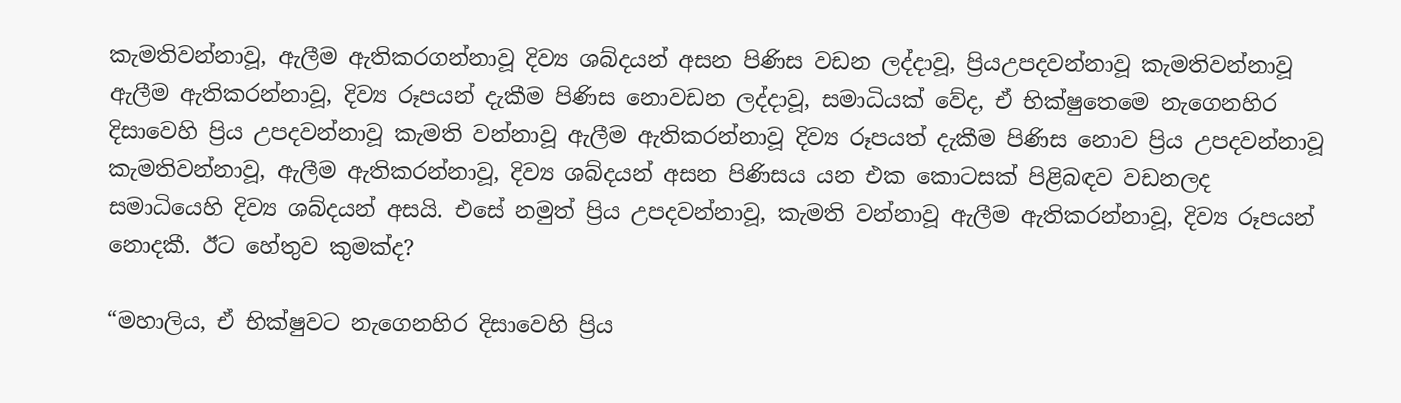කැමතිවන්නාවූ, ඇලීම ඇතිකරගන්නාවූ දිව්‍ය ශබ්දයන් අසන පිණිස වඩන ලද්දාවූ, ප්‍රියඋපදවන්නාවූ කැමතිවන්නාවූ ඇලීම ඇතිකරන්නාවූ, දිව්‍ය රූපයන් දැකීම පිණිස නොවඩන ලද්දාවූ, සමාධියක් වේද, ඒ භික්ෂුතෙමෙ නැගෙනහිර දිසාවෙහි ප්‍රිය උපදවන්නාවූ කැමති වන්නාවූ ඇලීම ඇතිකරන්නාවූ දිව්‍ය රූපයත් දැකීම පිණිස නොව ප්‍රිය උපදවන්නාවූ කැමතිවන්නාවූ, ඇලීම ඇතිකරන්නාවූ, දිව්‍ය ශබ්දයන් අසන පිණිසය යන එක කොටසක් පිළිබඳව වඩනලද සමාධියෙහි දිව්‍ය ශබ්දයන් අසයි. එසේ නමුත් ප්‍රිය උපදවන්නාවූ, කැමති වන්නාවූ ඇලීම ඇතිකරන්නාවූ, දිව්‍ය රූපයන් නොදකී. ඊට හේතුව කුමක්ද?

“මහාලිය, ඒ භික්ෂුවට නැගෙනහිර දිසාවෙහි ප්‍රිය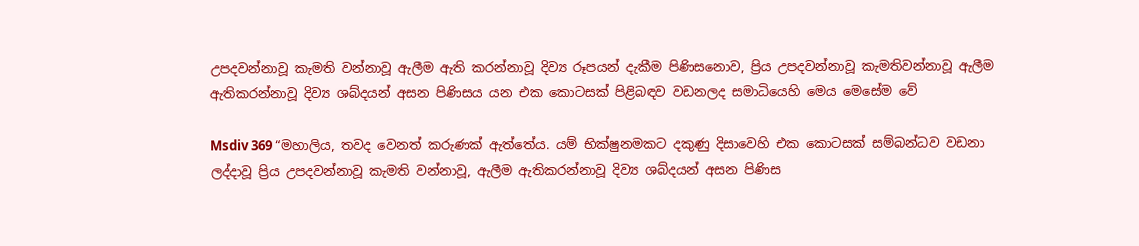උපදවන්නාවූ කැමති වන්නාවූ ඇලීම ඇති කරන්නාවූ දිව්‍ය රූපයන් දැකීම පිණිසනොව, ප්‍රිය උපදවන්නාවූ කැමතිවන්නාවූ ඇලීම ඇතිකරන්නාවූ දිව්‍ය ශබ්දයන් අසන පිණිසය යන එක කොටසක් පිළිබඳව වඩනලද සමාධියෙහි මෙය මෙසේම වේ

Msdiv 369 “මහාලිය, තවද වෙනත් කරුණක් ඇත්තේය. යම් භික්ෂුනමකට දකුණු දිසාවෙහි එක කොටසක් සම්බන්ධව වඩනා ලද්දාවූ ප්‍රිය උපදවන්නාවූ කැමති වන්නාවූ, ඇලීම ඇතිකරන්නාවූ දිව්‍ය ශබ්දයන් අසන පිණිස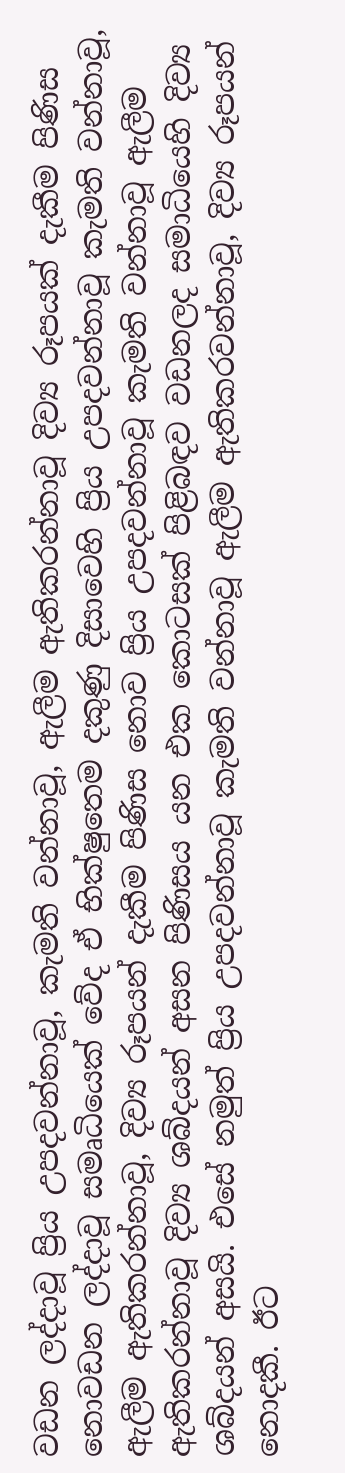වඩන ලද්දාවූ ප්‍රිය උපදවන්නාවූ, කැමති වන්නාවූ, ඇලීම ඇතිකරන්නාවූ දිව්‍ය රූපයක් දැකීම පිණිස නොවඩන ලද්දාවූ සමෘධියෙක් වේද ඒ භික්ෂුතෙම දකුණු දිසාවෙහි ප්‍රිය උපදවන්නාවූ කැමති වන්නාවූ, ඇලීම ඇතිකරන්නාවූ, දිව්‍ය රූපයන් දැකීම පිණිස නොව ප්‍රිය උපදවන්නාවූ කැමති වන්නාවූ ඇලීම ඇතිකරන්නාවූ දිව්‍ය ශබ්දයන් අසන පිණිසය යන එක කොටසක් පිළිබඳව වඩනලද සමාධියෙහි දිව්‍ය ශබ්දයන් අසයි. එසේ නමුත් ප්‍රිය උපදවන්නාවූ කැමති වන්නාවූ ඇලීම ඇතිකරවන්නාවූ, දිව්‍ය රූපයන් නොදකී. ඊට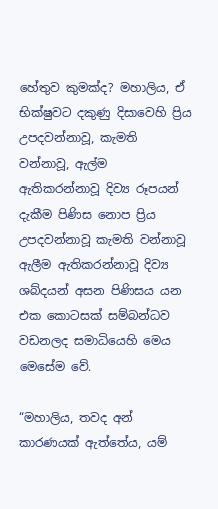හේතුව කුමක්ද? මහාලිය, ඒ භික්ෂුවට දකුණු දිසාවෙහි ප්‍රිය උපදවන්නාවූ, කැමති වන්නාවූ, ඇල්ම ඇතිකරන්නාවූ දිව්‍ය රූපයන් දැකීම පිණිස නොප ප්‍රිය උපදවන්නාවූ කැමති වන්නාවූ ඇලීම ඇතිකරන්නාවූ දිව්‍ය ශබ්දයන් අසන පිණිසය යන එක කොටසක් සම්බන්ධව වඩනලද සමාධියෙහි මෙය මෙසේම වේ.

“මහාලිය, තවද අන් කාරණයක් ඇත්තේය, යම්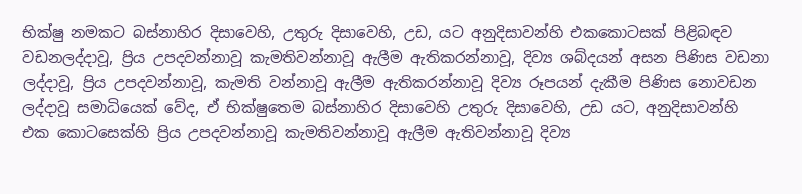භික්ෂු නමකට බස්නාහිර දිසාවෙහි, උතුරු දිසාවෙහි, උඩ, යට අනුදිසාවන්හි එකකොටසක් පිළිබඳව වඩනලද්දාවූ, ප්‍රිය උපදවන්නාවූ කැමතිවන්නාවූ ඇලීම ඇතිකරන්නාවූ, දිව්‍ය ශබ්දයන් අසන පිණිස වඩනා ලද්දාවූ, ප්‍රිය උපදවන්නාවූ, කැමති වන්නාවූ ඇලීම ඇතිකරන්නාවූ දිව්‍ය රූපයන් දැකීම පිණිස නොවඩන ලද්දාවූ සමාධියෙක් වේද, ඒ භික්ෂුතෙම බස්නාහිර දිසාවෙහි උතුරු දිසාවෙහි, උඩ යට, අනුදිසාවන්හි එක කොටසෙක්හි ප්‍රිය උපදවන්නාවූ කැමතිවන්නාවූ ඇලීම ඇතිවන්නාවූ දිව්‍ය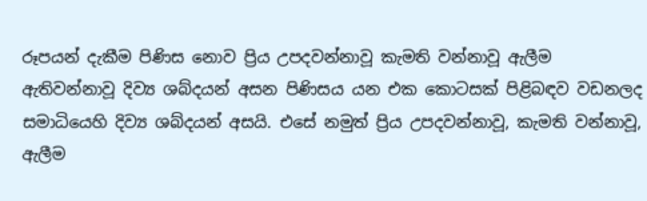රූපයන් දැකීම පිණිස නොව ප්‍රිය උපදවන්නාවූ කැමති වන්නාවූ ඇලීම ඇතිවන්නාවූ දිව්‍ය ශබ්දයන් අසන පිණිසය යන එක කොටසක් පිළිබඳව වඩනලද සමාධියෙහි දිව්‍ය ශබ්දයන් අසයි. එසේ නමුත් ප්‍රිය උපදවන්නාවූ, කැමති වන්නාවූ, ඇලීම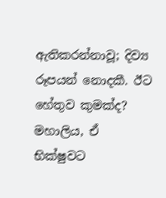ඇතිකරන්නාවූ; දිව්‍ය රූපයන් නොදකී. ඊට හේතුව කුමක්ද? මහාලිය, ඒ භික්ෂුවට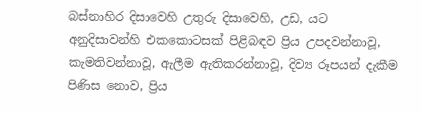බස්නාහිර දිසාවෙහි උතුරු දිසාවෙහි, උඩ, යට අනුදිසාවන්හි එකකොටසක් පිළිබඳව ප්‍රිය උපදවන්නාවූ, කැමතිවන්නාවූ, ඇලීම ඇතිකරන්නාවූ, දිව්‍ය රූපයන් දැකීම පිණිස නොව, ප්‍රිය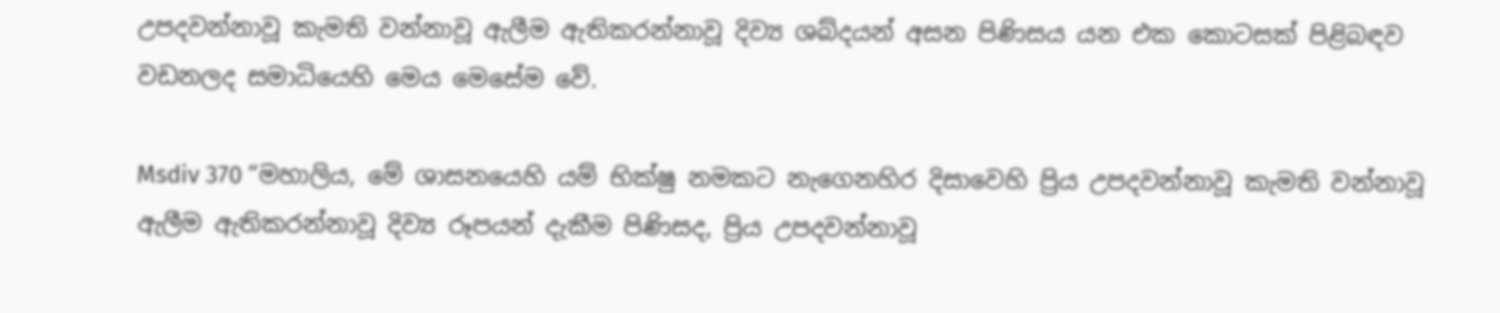උපදවන්නාවූ කැමති වන්නාවූ ඇලීම ඇතිකරන්නාවූ දිව්‍ය ශබ්දයන් අසන පිණිසය යන එක කොටසක් පිළිබඳව වඩනලද සමාධියෙහි මෙය මෙසේම වේ.

Msdiv 370 “මහාලිය, මේ ශාසනයෙහි යම් භික්ෂු නමකට නැගෙනහිර දිසාවෙහි ප්‍රිය උපදවන්නාවූ කැමති වන්නාවූ ඇලීම ඇතිකරන්නාවූ දිව්‍ය රූපයන් දැකීම පිණිසද, ප්‍රිය උපදවන්නාවූ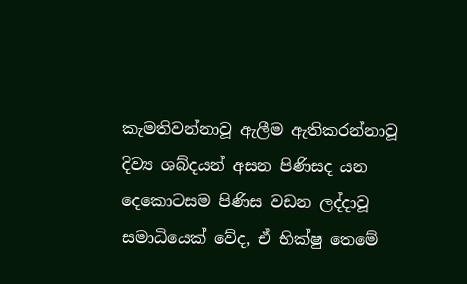කැමතිවන්නාවූ ඇලීම ඇතිකරන්නාවූ දිව්‍ය ශබ්දයන් අසන පිණිසද යන දෙකොටසම පිණිස වඩන ලද්දාවූ සමාධියෙක් වේද, ඒ භික්ෂු තෙමේ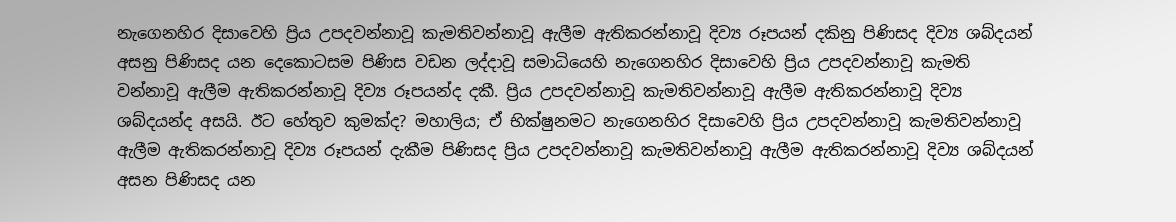නැගෙනහිර දිසාවෙහි ප්‍රිය උපදවන්නාවූ කැමතිවන්නාවූ ඇලීම ඇතිකරන්නාවූ දිව්‍ය රූපයන් දකිනු පිණිසද දිව්‍ය ශබ්දයන් අසනු පිණිසද යන දෙකොටසම පිණිස වඩන ලද්දාවූ සමාධියෙහි නැගෙනහිර දිසාවෙහි ප්‍රිය උපදවන්නාවූ කැමති වන්නාවූ ඇලීම ඇතිකරන්නාවූ දිව්‍ය රූපයන්ද දකී. ප්‍රිය උපදවන්නාවූ කැමතිවන්නාවූ ඇලීම ඇතිකරන්නාවූ දිව්‍ය ශබ්දයන්ද අසයි. ඊට හේතුව කුමක්ද? මහාලිය; ඒ භික්ෂුනමට නැගෙනහිර දිසාවෙහි ප්‍රිය උපදවන්නාවූ කැමතිවන්නාවූ ඇලීම ඇතිකරන්නාවූ දිව්‍ය රූපයන් දැකීම පිණිසද ප්‍රිය උපදවන්නාවූ කැමතිවන්නාවූ ඇලීම ඇතිකරන්නාවූ දිව්‍ය ශබ්දයන් අසන පිණිසද යන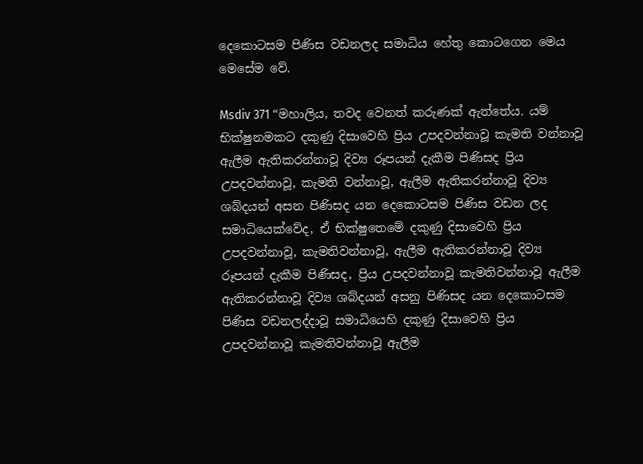දෙකොටසම පිණිස වඩනලද සමාධිය හේතු කොටගෙන මෙය මෙසේම වේ.

Msdiv 371 “මහාලිය, තවද වෙනත් කරුණක් ඇත්තේය. යම් භික්ෂුනමකට දකුණු දිසාවෙහි ප්‍රිය උපදවන්නාවූ කැමති වන්නාවූ ඇලීම ඇතිකරන්නාවූ දිව්‍ය රූපයන් දැකීම පිණිසද ප්‍රිය උපදවන්නාවූ, කැමති වන්නාවූ, ඇලීම ඇතිකරන්නාවූ දිව්‍ය ශබ්දයන් අසන පිණිසද යන දෙකොටසම පිණිස වඩන ලද සමාධියෙක්වේද, ඒ භික්ෂුතෙමේ දකුණු දිසාවෙහි ප්‍රිය උපදවන්නාවූ, කැමතිවන්නාවූ, ඇලීම ඇතිකරන්නාවූ දිව්‍ය රූපයන් දැකීම පිණිසද, ප්‍රිය උපදවන්නාවූ කැමතිවන්නාවූ ඇලීම ඇතිකරන්නාවූ දිව්‍ය ශබ්දයන් අසනු පිණිසද යන දෙකොටසම පිණිස වඩනලද්දාවූ සමාධියෙහි දකුණු දිසාවෙහි ප්‍රිය උපදවන්නාවූ කැමතිවන්නාවූ ඇලීම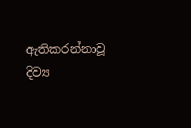ඇතිකරන්නාවූ දිව්‍ය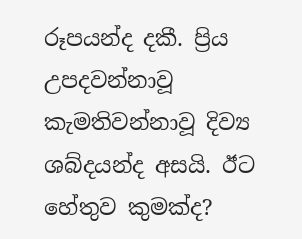රූපයන්ද දකී. ප්‍රිය උපදවන්නාවූ කැමතිවන්නාවූ දිව්‍ය ශබ්දයන්ද අසයි. ඊට හේතුව කුමක්ද?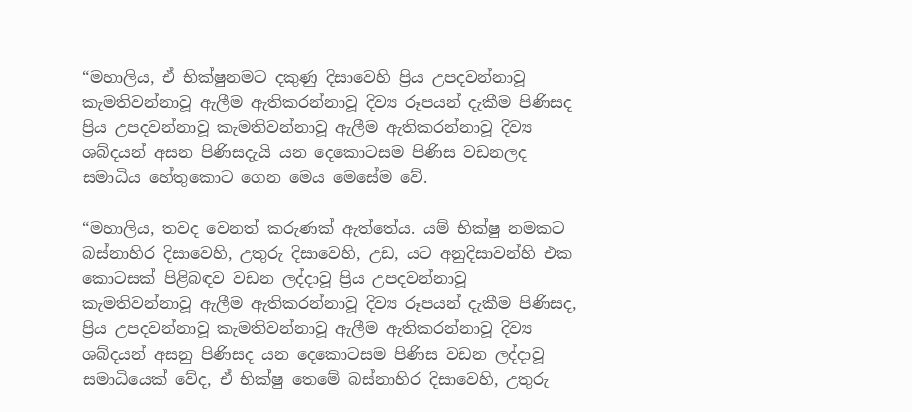“මහාලිය, ඒ භික්ෂුනමට දකුණු දිසාවෙහි ප්‍රිය උපදවන්නාවූ කැමතිවන්නාවූ ඇලීම ඇතිකරන්නාවූ දිව්‍ය රූපයන් දැකීම පිණිසද ප්‍රිය උපදවන්නාවූ කැමතිවන්නාවූ ඇලීම ඇතිකරන්නාවූ දිව්‍ය ශබ්දයන් අසන පිණිසදැයි යන දෙකොටසම පිණිස වඩනලද සමාධිය හේතුකොට ගෙන මෙය මෙසේම වේ.

“මහාලිය, තවද වෙනත් කරුණක් ඇත්තේය. යම් භික්ෂු නමකට බස්නාහිර දිසාවෙහි, උතුරු දිසාවෙහි, උඩ, යට අනුදිසාවන්හි එක කොටසක් පිළිබඳව වඩන ලද්දාවූ ප්‍රිය උපදවන්නාවූ කැමතිවන්නාවූ ඇලීම ඇතිකරන්නාවූ දිව්‍ය රූපයන් දැකීම පිණිසද, ප්‍රිය උපදවන්නාවූ කැමතිවන්නාවූ ඇලීම ඇතිකරන්නාවූ දිව්‍ය ශබ්දයන් අසනු පිණිසද යන දෙකොටසම පිණිස වඩන ලද්දාවූ සමාධියෙක් වේද, ඒ භික්ෂු තෙමේ බස්නාහිර දිසාවෙහි, උතුරු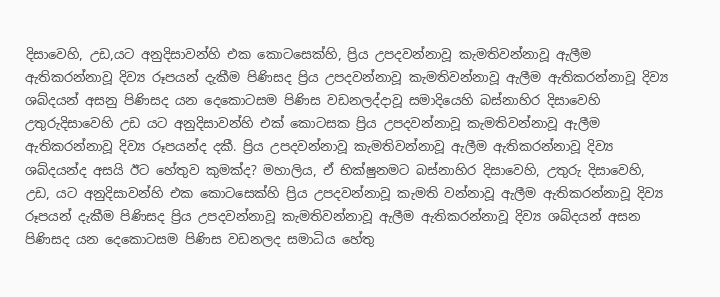දිසාවෙහි, උඩ,යට අනුදිසාවන්හි එක කොටසෙක්හි, ප්‍රිය උපදවන්නාවූ කැමතිවන්නාවූ ඇලීම ඇතිකරන්නාවූ දිව්‍ය රූපයන් දැකීම පිණිසද ප්‍රිය උපදවන්නාවූ කැමතිවන්නාවූ ඇලීම ඇතිකරන්නාවූ දිව්‍ය ශබ්දයන් අසනු පිණිසද යන දෙකොටසම පිණිස වඩනලද්දාවූ සමාදියෙහි බස්නාහිර දිසාවෙහි උතුරුදිසාවෙහි උඩ යට අනුදිසාවන්හි එක් කොටසක ප්‍රිය උපදවන්නාවූ කැමතිවන්නාවූ ඇලීම ඇතිකරන්නාවූ දිව්‍ය රූපයන්ද දකී. ප්‍රිය උපදවන්නාවූ කැමතිවන්නාවූ ඇලීම ඇතිකරන්නාවූ දිව්‍ය ශබ්දයන්ද අසයි ඊට හේතුව කුමක්ද? මහාලිය, ඒ භික්ෂුනමට බස්නාහිර දිසාවෙහි, උතුරු දිසාවෙහි, උඩ, යට අනුදිසාවන්හි එක කොටසෙක්හි ප්‍රිය උපදවන්නාවූ කැමති වන්නාවූ ඇලීම ඇතිකරන්නාවූ දිව්‍ය රූපයන් දැකීම පිණිසද ප්‍රිය උපදවන්නාවූ කැමතිවන්නාවූ ඇලීම ඇතිකරන්නාවූ දිව්‍ය ශබ්දයන් අසන පිණිසද යන දෙකොටසම පිණිස වඩනලද සමාධිය හේතු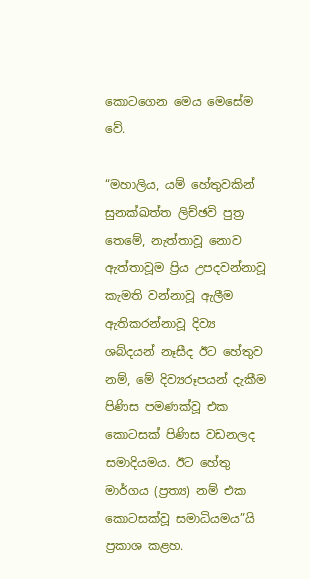කොටගෙන මෙය මෙසේම වේ.

“මහාලිය, යම් හේතුවකින් සුනක්ඛත්ත ලිච්ඡවි පුත්‍ර තෙමේ, නැත්තාවූ නොව ඇත්තාවූම ප්‍රිය උපදවන්නාවූ කැමති වන්නාවූ ඇලීම ඇතිකරන්නාවූ දිව්‍ය ශබ්දයන් නෑසීද ඊට හේතුව නම්, මේ දිව්‍යරූපයන් දැකීම පිණිස පමණක්වූ එක කොටසක් පිණිස වඩනලද සමාදියමය. ඊට හේතු මාර්ගය (ප්‍රත්‍ය) නම් එක කොටසක්වූ සමාධියමය”යි ප්‍රකාශ කළහ.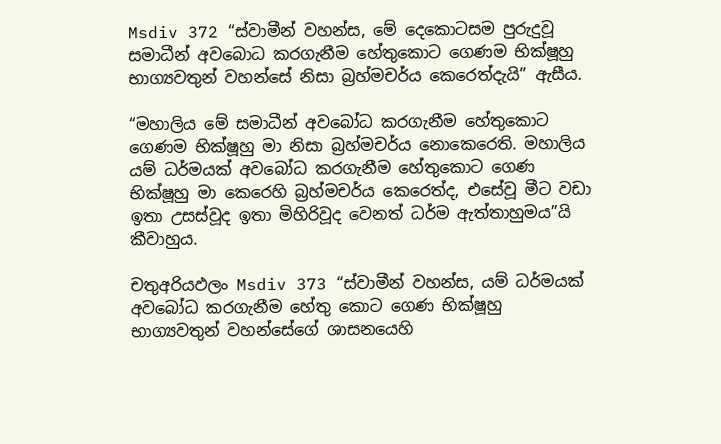Msdiv 372 “ස්වාමීන් වහන්ස, මේ දෙකොටසම පුරුදුවූ සමාධීන් අවබොධ කරගැනීම හේතුකොට ගෙණම භික්ෂූහු භාග්‍යවතුන් වහන්සේ නිසා බ්‍රහ්මචර්ය කෙරෙත්දැයි” ඇසීය.

“මහාලිය මේ සමාධීන් අවබෝධ කරගැනීම හේතුකොට ගෙණම භික්ෂූහු මා නිසා බ්‍රහ්මචර්ය නොකෙරෙති. මහාලිය යම් ධර්මයක් අවබෝධ කරගැනීම හේතුකොට ගෙණ භික්ෂූහු මා කෙරෙහි බ්‍රහ්මචර්ය කෙරෙත්ද, එසේවූ මීට වඩා ඉතා උසස්වූද ඉතා මිහිරිවූද වෙනත් ධර්ම ඇත්තාහුමය”යි කීවාහුය.

චතුඅරියඵලං Msdiv 373 “ස්වාමීන් වහන්ස, යම් ධර්මයක් අවබෝධ කරගැනීම හේතු කොට ගෙණ භික්ෂූහු භාග්‍යවතුන් වහන්සේගේ ශාසනයෙහි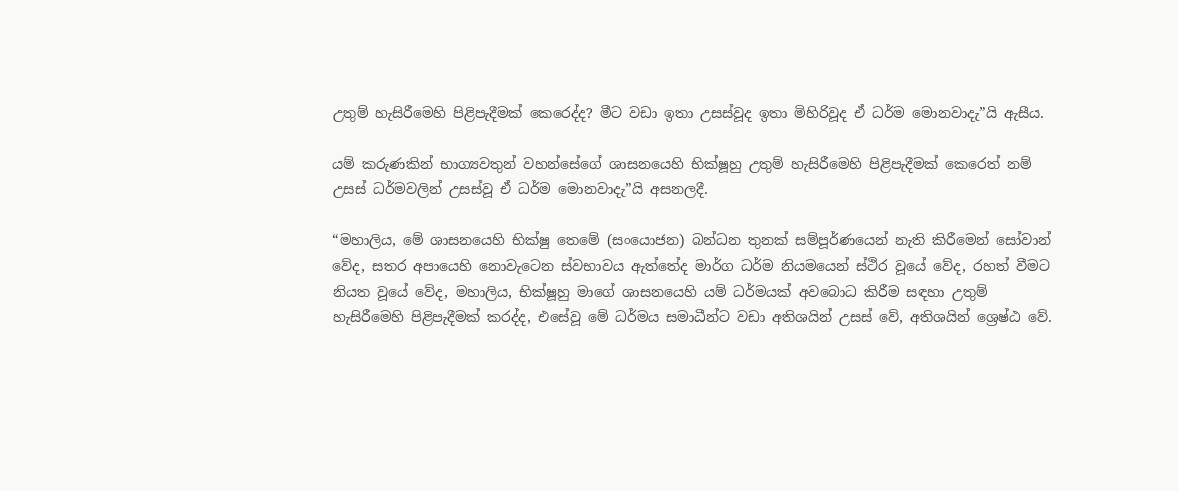උතුම් හැසිරීමෙහි පිළිපැදීමක් කෙරෙද්ද? මීට වඩා ඉතා උසස්වූද ඉතා මිහිරිවූද ඒ ධර්ම මොනවාදැ”යි ඇසීය.

යම් කරුණකින් භාග්‍යවතුන් වහන්සේගේ ශාසනයෙහි භික්ෂූහු උතුම් හැසිරීමෙහි පිළිපැදීමක් කෙරෙත් නම් උසස් ධර්මවලින් උසස්වූ ඒ ධර්ම මොනවාදැ”යි අසනලදී.

“මහාලිය, මේ ශාසනයෙහි භික්ෂු තෙමේ (සංයොජන) බන්ධන තුනක් සම්පූර්ණයෙන් නැති කිරීමෙන් සෝවාන් වේද, සතර අපායෙහි නොවැටෙන ස්වභාවය ඇත්තේද මාර්ග ධර්ම නියමයෙන් ස්ථිර වූයේ වේද, රහත් වීමට නියත වූයේ වේද, මහාලිය, භික්ෂූහු මාගේ ශාසනයෙහි යම් ධර්මයක් අවබොධ කිරීම සඳහා උතුම් හැසිරීමෙහි පිළිපැදීමක් කරද්ද, එසේවූ මේ ධර්මය සමාධීන්ට වඩා අතිශයින් උසස් වේ, අතිශයින් ශ්‍රෙෂ්ඨ වේ.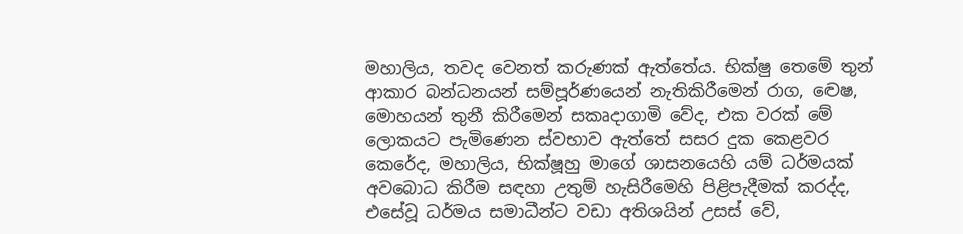මහාලිය, තවද වෙනත් කරුණක් ඇත්තේය. භික්ෂු තෙමේ තුන් ආකාර බන්ධනයන් සම්පූර්ණයෙන් නැතිකිරීමෙන් රාග, ද්‍වෙෂ, මොහයන් තුනී කිරීමෙන් සකෘදාගාමි වේද, එක වරක් මේ ලොකයට පැමිණෙන ස්වභාව ඇත්තේ සසර දුක කෙළවර කෙරේද, මහාලිය, භික්ෂූහු මාගේ ශාසනයෙහි යම් ධර්මයක් අවබොධ කිරීම සඳහා උතුම් හැසිරීමෙහි පිළිපැදීමක් කරද්ද, එසේවූ ධර්මය සමාධීන්ට වඩා අතිශයින් උසස් වේ,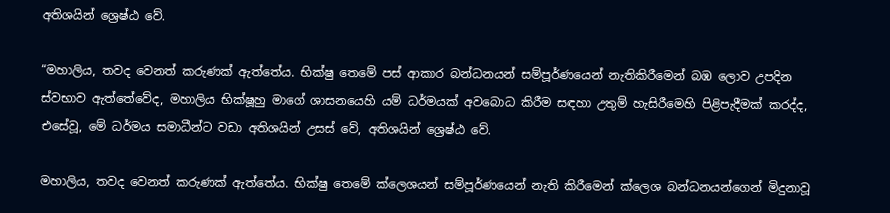අතිශයින් ශ්‍රෙෂ්ඨ වේ.

“මහාලිය, තවද වෙනත් කරුණක් ඇත්තේය. භික්ෂු තෙමේ පස් ආකාර බන්ධනයන් සම්පූර්ණයෙන් නැතිකිරීමෙන් බඹ ලොව උපදින ස්වභාව ඇත්තේවේද, මහාලිය භික්ෂූහු මාගේ ශාසනයෙහි යම් ධර්මයක් අවබොධ කිරීම සඳහා උතුම් හැසිරීමෙහි පිළිපැදීමක් කරද්ද, එසේවූ, මේ ධර්මය සමාධීන්ට වඩා අතිශයින් උසස් වේ, අතිශයින් ශ්‍රෙෂ්ඨ වේ.

මහාලිය, තවද වෙනත් කරුණක් ඇත්තේය. භික්ෂු තෙමේ ක්ලෙශයන් සම්පූර්ණයෙන් නැති කිරීමෙන් ක්ලෙශ බන්ධනයන්ගෙන් මිදුනාවූ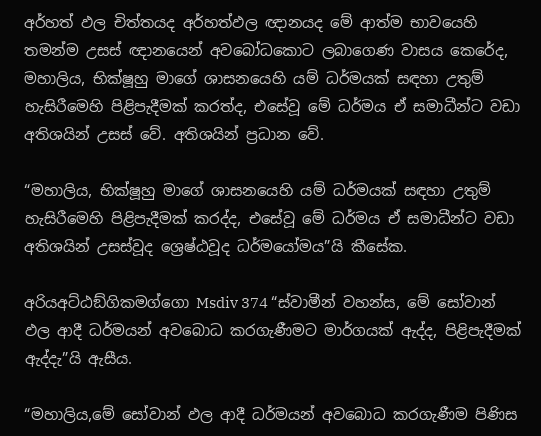අර්හත් ඵල චිත්තයද අර්හත්ඵල ඥානයද මේ ආත්ම භාවයෙහි තමන්ම උසස් ඥානයෙන් අවබෝධකොට ලබාගෙණ වාසය කෙරේද, මහාලිය, භික්ෂූහු මාගේ ශාසනයෙහි යම් ධර්මයක් සඳහා උතුම් හැසිරීමෙහි පිළිපැදීමක් කරත්ද, එසේවූ මේ ධර්මය ඒ සමාධීන්ට වඩා අතිශයින් උසස් වේ. අතිශයින් ප්‍රධාන වේ.

“මහාලිය, භික්ෂූහු මාගේ ශාසනයෙහි යම් ධර්මයක් සඳහා උතුම් හැසිරීමෙහි පිළිපැදීමක් කරද්ද, එසේවූ මේ ධර්මය ඒ සමාධීන්ට වඩා අතිශයින් උසස්වූද ශ්‍රෙෂ්ඨවූද ධර්මයෝමය”යි කීසේක.

අරියඅට්ඨඞ්ගිකමග්ගො Msdiv 374 “ස්වාමීන් වහන්ස, මේ සෝවාන් ඵල ආදී ධර්මයන් අවබොධ කරගැණීමට මාර්ගයක් ඇද්ද, පිළිපැදීමක් ඇද්දැ”යි ඇසීය.

“මහාලිය,මේ සෝවාන් ඵල ආදී ධර්මයන් අවබොධ කරගැණීම පිණිස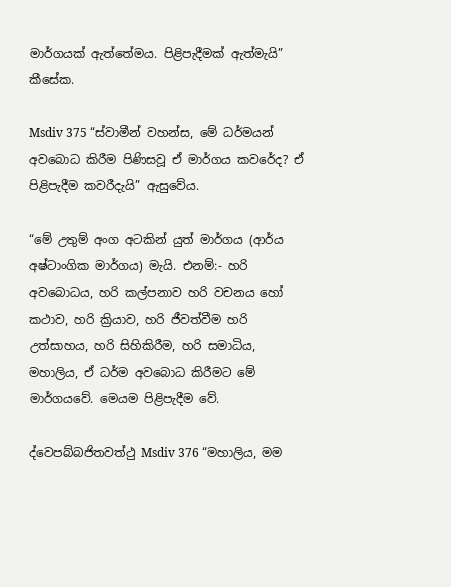මාර්ගයක් ඇත්තේමය. පිළිපැදීමක් ඇත්මැයි” කීසේක.

Msdiv 375 “ස්වාමීන් වහන්ස, මේ ධර්මයන් අවබොධ කිරීම පිණිසවූ ඒ මාර්ගය කවරේද? ඒ පිළිපැදීම කවරීදැයි” ඇසුවේය.

“මේ උතුම් අංග අටකින් යුත් මාර්ගය (ආර්ය අෂ්ටාංගික මාර්ගය) මැයි. එනම්:- හරි අවබොධය, හරි කල්පනාව හරි වචනය හෝ කථාව, හරි ක්‍රියාව, හරි ජීවත්වීම හරි උත්සාහය, හරි සිහිකිරීම, හරි සමාධිය, මහාලිය, ඒ ධර්ම අවබොධ කිරීමට මේ මාර්ගයවේ. මෙයම පිළිපැදීම වේ.

ද්වෙපබ්බජිතවත්ථු Msdiv 376 “මහාලිය, මම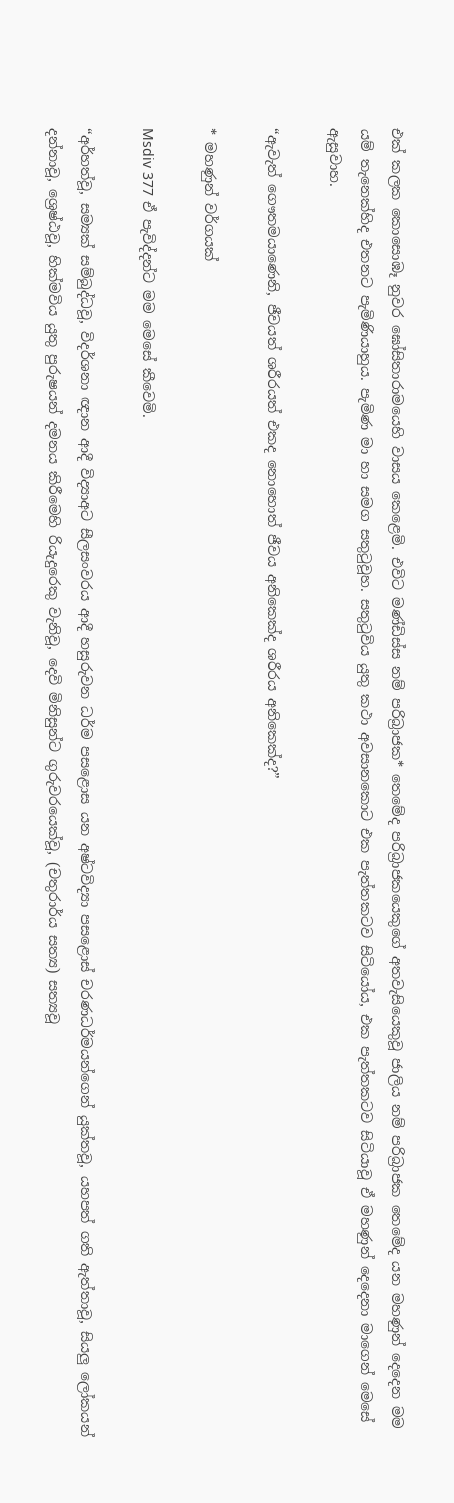එක් කලක කොසොඹෑ නුවර ඝෝසිතාරාමයෙහි වාසය කෙළෙමි. එවිට මණ්ඩිස්ස නම් පරිබ්‍රාජක* තෙමේද පරිබ්‍රාජකයෙකුගේ අතවැසියෙකුවූ ජාලිය නම් පරිබ්‍රාජක තෙමේද යන මහණුන් දෙදෙන මම යම් තැනෙක්හිද එතනට පැමිණියාහුය. පැමිණ මා හා සමග සතුටුවූහ. සතුටුවිය යුතු කථා අවසානකොට එක පැත්තකටව සිටියෝය, එක පැත්තකටව සිටියාවූ ඒ මහණුන් දෙදෙනා මාගෙන් මෙසේ ඇසුවාහ.

“ඇවැත් ගෞතමයාණෙනි, ජීවයත් ශරීරයත් එකද නොහොත් ජීවය අනිකෙක්ද ශරීරය අනිකෙක්ද?”

* මහණුන් වර්ගයක්

Msdiv 377 ඒ පැවිද්දන්ට මම මෙසේ කීවෙමි.

“අර්හත්වූ, සම්‍යක් සම්බුද්ධවූ, විදර්ශනා ඥාන ආදී විද්‍යාඅට සීලසංවරය ආදී හසුරුවන ධර්ම පසළොස යන අෂ්ටවිද්‍යා පසළොස් චරණධර්මයන්ගෙන් යුක්තවූ, යහපත් ගති ඇත්තාවූ, සියලු ලෝකයන් දන්නාවූ, ශ්‍රෙෂ්ඨවූ, හික්මවිය යුතු පුරුෂයන් දමනය කිරීමෙහි රියැදුරෙකු වැනිවූ, දෙවි මිනිසුන්ට ගුරුවරයෙක්වූ, (චතුරාර්ය සත්‍ය) සත්‍යවූ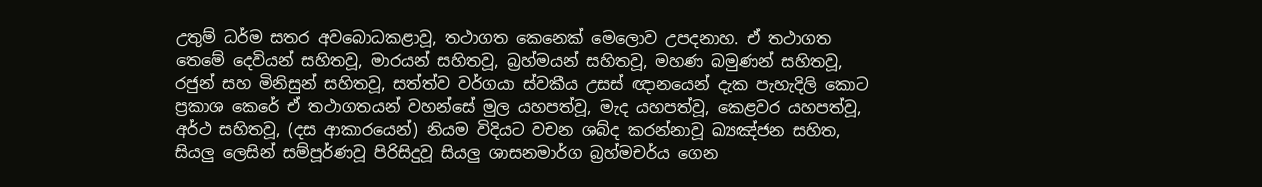උතුම් ධර්ම සතර අවබොධකළාවූ, තථාගත කෙනෙක් මෙලොව උපදනාහ. ඒ තථාගත තෙමේ දෙවියන් සහිතවූ, මාරයන් සහිතවූ, බ්‍රහ්මයන් සහිතවූ, මහණ බමුණන් සහිතවූ, රජුන් සහ මිනිසුන් සහිතවූ, සත්ත්ව වර්ගයා ස්වකීය උසස් ඥානයෙන් දැක පැහැදිලි කොට ප්‍රකාශ කෙරේ ඒ තථාගතයන් වහන්සේ මුල යහපත්වූ, මැද යහපත්වූ, කෙළවර යහපත්වූ, අර්ථ සහිතවූ, (දස ආකාරයෙන්) නියම විදියට වචන ශබ්ද කරන්නාවූ ඛ්‍යඤ්ජන සහිත, සියලු ලෙසින් සම්පූර්ණවූ පිරිසිදුවූ සියලු ශාසනමාර්ග බ්‍රහ්මචර්ය ගෙන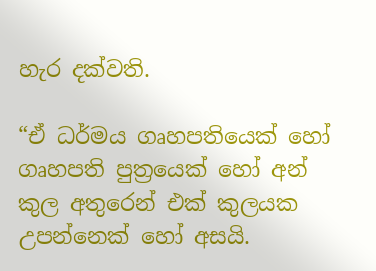හැර දක්වති.

“ඒ ධර්මය ගෘහපතියෙක් හෝ ගෘහපති පුත්‍රයෙක් හෝ අන් කුල අතුරෙන් එක් කුලයක උපන්නෙක් හෝ අසයි.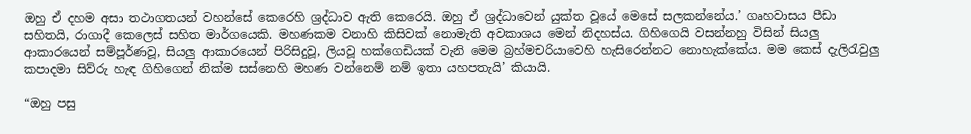ඔහු ඒ දහම අසා තථාගතයන් වහන්සේ කෙරෙහි ශ්‍රද්ධාව ඇති කෙරෙයි. ඔහු ඒ ශ්‍රද්ධාවෙන් යුක්ත වූයේ මෙසේ සලකන්නේය.’ ගෘහවාසය පීඩා සහිතයි, රාගාදී කෙලෙස් සහිත මාර්ගයෙකි. මහණකම වනාහි කිසිවක් නොමැති අවකාශය මෙන් නිදහස්ය. ගිහිගෙයි වසන්නහු විසින් සියලු ආකාරයෙන් සම්පූර්ණවූ, සියලු ආකාරයෙන් පිරිසිදුවූ, ලියවූ හක්ගෙඩියක් වැනි මෙම බ්‍රහ්මචරියාවෙහි හැසිරෙන්නට නොහැක්කේය. මම කෙස් දැලිරැවුලු කපාදමා සිව්රු හැඳ ගිහිගෙන් නික්ම සස්නෙහි මහණ වන්නෙම් නම් ඉතා යහපතැයි’ කියායි.

“ඔහු පසු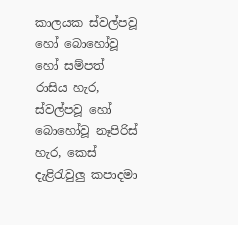කාලයක ස්වල්පවූ හෝ බොහෝවූ හෝ සම්පත් රාසිය හැර, ස්වල්පවූ හෝ බොහෝවූ නෑපිරිස් හැර, කෙස් දැළිරැවුලු කපාදමා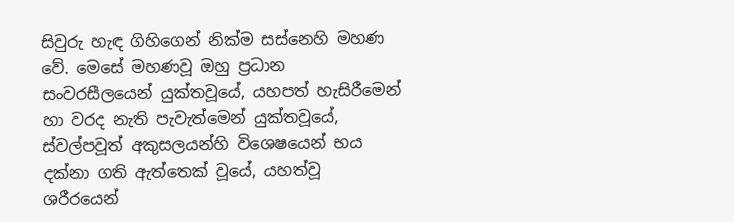සිවුරු හැඳ ගිහිගෙන් නික්ම සස්නෙහි මහණ වේ. මෙසේ මහණවූ ඔහු ප්‍රධාන සංවරසීලයෙන් යුක්තවූයේ, යහපත් හැසිරීමෙන් හා වරද නැති පැවැත්මෙන් යුක්තවූයේ, ස්වල්පවූත් අකුසලයන්හි විශෙෂයෙන් භය දක්නා ගති ඇත්තෙක් වූයේ, යහත්වූ ශරීරයෙන්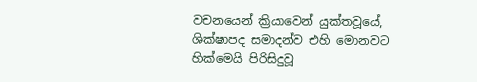වචනයෙන් ක්‍රියාවෙන් යුක්තවූයේ, ශික්ෂාපද සමාදන්ව එහි මොනවට හික්මෙයි පිරිසිදුවූ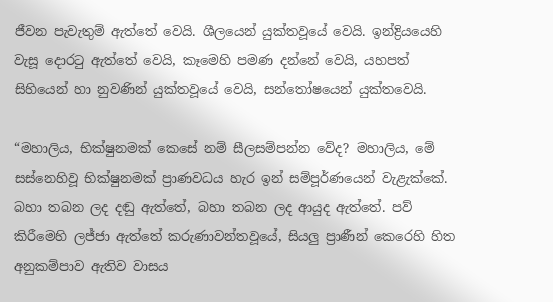ජීවන පැවැතුම් ඇත්තේ වෙයි. ශීලයෙන් යුක්තවූයේ වෙයි. ඉන්ද්‍රියයෙහි වැසූ දොරටු ඇත්තේ වෙයි, කෑමෙහි පමණ දන්නේ වෙයි, යහපත් සිහියෙන් හා නුවණින් යුක්තවූයේ වෙයි, සන්තෝෂයෙන් යුක්තවෙයි.

“මහාලිය, භික්ෂුනමක් කෙසේ නම් සීලසම්පන්න වේද? මහාලිය, මේ සස්නෙහිවූ භික්ෂුනමක් ප්‍රාණවධය හැර ඉන් සම්පූර්ණයෙන් වැළැක්කේ. බහා තබන ලද දඬු ඇත්තේ, බහා තබන ලද ආයුද ඇත්තේ. පව් කිරීමෙහි ලජ්ජා ඇත්තේ කරුණාවන්තවූයේ, සියලු ප්‍රාණීන් කෙරෙහි හිත අනුකම්පාව ඇතිව වාසය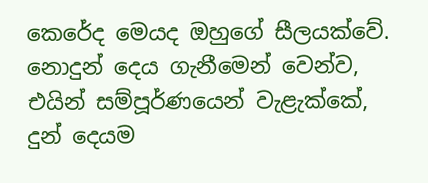කෙරේද මෙයද ඔහුගේ සීලයක්වේ. නොදුන් දෙය ගැනීමෙන් වෙන්ව, එයින් සම්පූර්ණයෙන් වැළැක්කේ, දුන් දෙයම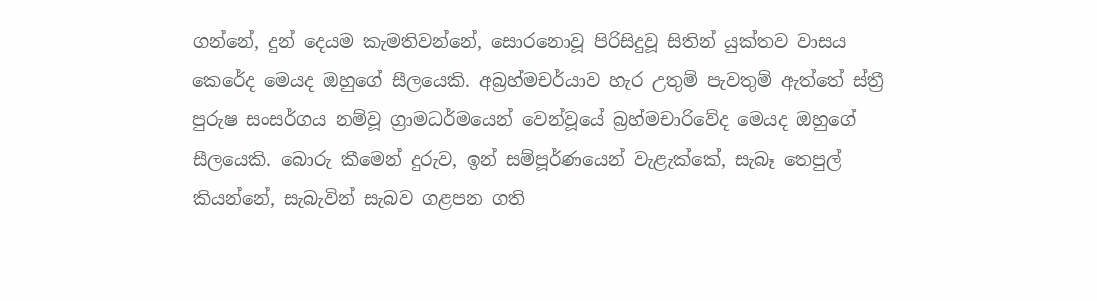ගන්නේ, දුන් දෙයම කැමතිවන්නේ, සොරනොවූ පිරිසිදුවූ සිතින් යුක්තව වාසය කෙරේද මෙයද ඔහුගේ සීලයෙකි. අබ්‍රහ්මචර්යාව හැර උතුම් පැවතුම් ඇත්තේ ස්ත්‍රී පුරුෂ සංසර්ගය නම්වූ ග්‍රාමධර්මයෙන් වෙන්වූයේ බ්‍රහ්මචාරිවේද මෙයද ඔහුගේ සීලයෙකි. බොරු කීමෙන් දුරුව, ඉන් සම්පූර්ණයෙන් වැළැක්කේ, සැබෑ තෙපුල් කියන්නේ, සැබැවින් සැබව ගළපන ගති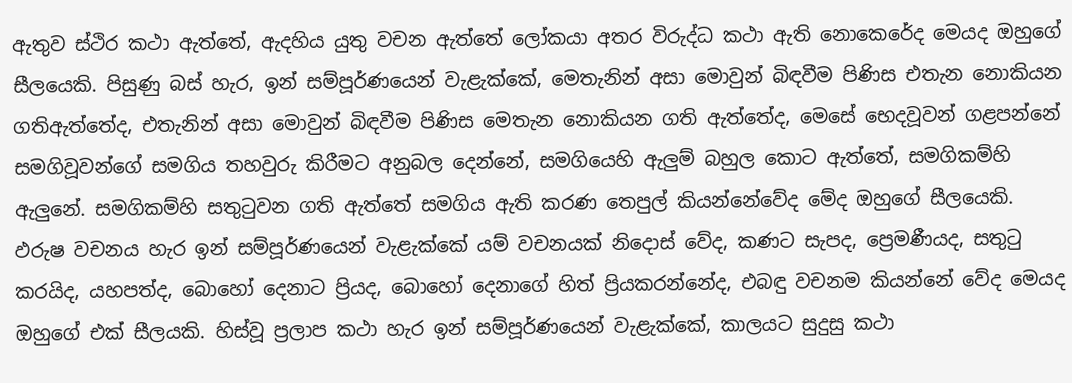ඇතුව ස්ථිර කථා ඇත්තේ, ඇදහිය යුතු වචන ඇත්තේ ලෝකයා අතර විරුද්ධ කථා ඇති නොකෙරේද මෙයද ඔහුගේ සීලයෙකි. පිසුණු බස් හැර, ඉන් සම්පූර්ණයෙන් වැළැක්කේ, මෙතැනින් අසා මොවුන් බිඳවීම පිණිස එතැන නොකියන ගතිඇත්තේද, එතැනින් අසා මොවුන් බිඳවීම පිණිස මෙතැන නොකියන ගති ඇත්තේද, මෙසේ භෙදවූවන් ගළපන්නේ සමගිවූවන්ගේ සමගිය තහවුරු කිරීමට අනුබල දෙන්නේ, සමගියෙහි ඇලුම් බහුල කොට ඇත්තේ, සමගිකම්හි ඇලුනේ. සමගිකම්හි සතුටුවන ගති ඇත්තේ සමගිය ඇති කරණ තෙපුල් කියන්නේවේද මේද ඔහුගේ සීලයෙකි. ඵරුෂ වචනය හැර ඉන් සම්පූර්ණයෙන් වැළැක්කේ යම් වචනයක් නිදොස් වේද, කණට සැපද, ප්‍රෙමණීයද, සතුටු කරයිද, යහපත්ද, බොහෝ දෙනාට ප්‍රියද, බොහෝ දෙනාගේ හිත් ප්‍රියකරන්නේද, එබඳු වචනම කියන්නේ වේද මෙයද ඔහුගේ එක් සීලයකි. හිස්වූ ප්‍රලාප කථා හැර ඉන් සම්පූර්ණයෙන් වැළැක්කේ, කාලයට සුදුසු කථා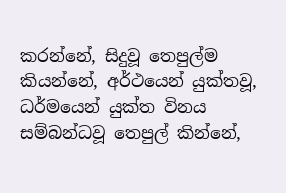කරන්නේ, සිදුවූ තෙපුල්ම කියන්නේ, අර්ථයෙන් යුක්තවූ, ධර්මයෙන් යුක්ත විනය සම්බන්ධවූ තෙපුල් කින්නේ,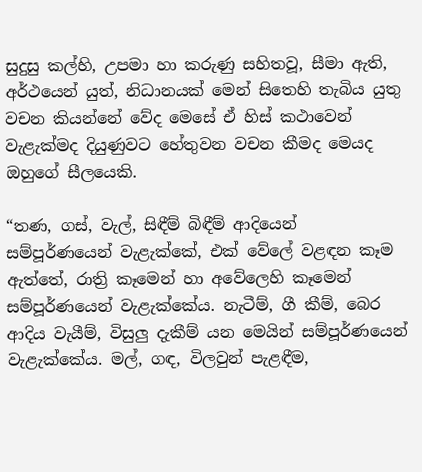සුදුසු කල්හි, උපමා හා කරුණු සහිතවූ, සීමා ඇති, අර්ථයෙන් යුත්, නිධානයක් මෙන් සිතෙහි තැබිය යුතු වචන කියන්නේ වේද මෙසේ ඒ හිස් කථාවෙන් වැළැක්මද දියුණුවට හේතුවන වචන කීමද මෙයද ඔහුගේ සීලයෙකි.

“තණ, ගස්, වැල්, සිඳීම් බිඳීම් ආදියෙන් සම්පූර්ණයෙන් වැළැක්කේ, එක් වේලේ වළඳන කෑම ඇත්තේ, රාත්‍රි කෑමෙන් හා අවේලෙහි කෑමෙන් සම්පූර්ණයෙන් වැළැක්කේය. නැටීම්, ගී කීම්, බෙර ආදිය වැයීම්, විසුලු දැකීම් යන මෙයින් සම්පූර්ණයෙන් වැළැක්කේය. මල්, ගඳ, විලවුන් පැළඳීම,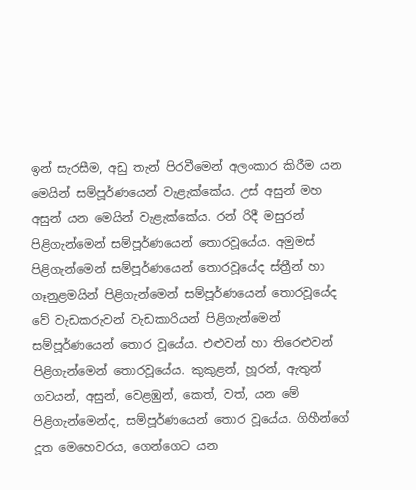ඉන් සැරසීම, අඩු තැන් පිරවීමෙන් අලංකාර කිරීම යන මෙයින් සම්පූර්ණයෙන් වැළැක්කේය. උස් අසුන් මහ අසුන් යන මෙයින් වැළැක්කේය. රන් රිදී මසුරන් පිළිගැන්මෙන් සම්පූර්ණයෙන් තොරවූයේය. අමුමස් පිළිගැන්මෙන් සම්පූර්ණයෙන් තොරවූයේද ස්ත්‍රීන් හා ගෑනුළමයින් පිළිගැන්මෙන් සම්පූර්ණයෙන් තොරවූයේද වේ වැඩකරුවන් වැඩකාරියන් පිළිගැන්මෙන් සම්පූර්ණයෙන් තොර වූයේය. එළුවන් හා තිරෙළුවන් පිළිගැන්මෙන් තොරවූයේය. කුකුළන්, හූරන්, ඇතුන් ගවයන්, අසුන්, වෙළඹුන්, කෙත්, වත්, යන මේ පිළිගැන්මෙන්ද, සම්පූර්ණයෙන් තොර වූයේය. ගිහීන්ගේ දූත මෙහෙවරය, ගෙන්ගෙට යන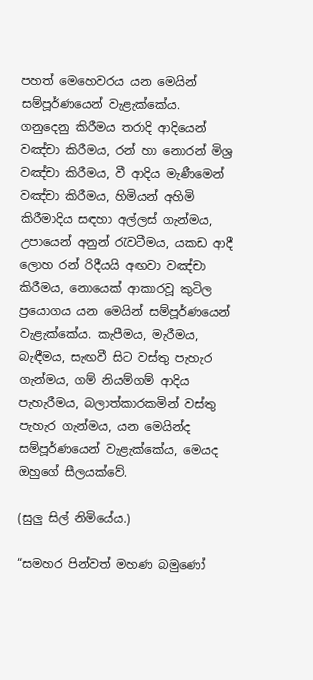පහත් මෙහෙවරය යන මෙයින් සම්පූර්ණයෙන් වැළැක්කේය. ගනුදෙනු කිරීමය තරාදි ආදියෙන් වඤ්චා කිරීමය, රන් හා නොරන් මිශ්‍ර වඤ්චා කිරීමය, වී ආදිය මැණීමෙන් වඤ්චා කිරීමය, හිමියන් අහිමි කිරීමාදිය සඳහා අල්ලස් ගැන්මය, උපායෙන් අනුන් රැවටීමය, යකඩ ආදී ලොහ රන් රිදීයයි අඟවා වඤ්චා කිරීමය, නොයෙක් ආකාරවූ කුටිල ප්‍රයොගය යන මෙයින් සම්පූර්ණයෙන් වැළැක්කේය. කැපීමය, මැරීමය, බැඳීමය, සැඟවී සිට වස්තු පැහැර ගැන්මය, ගම් නියම්ගම් ආදිය පැහැරීමය, බලාත්කාරකමින් වස්තු පැහැර ගැන්මය, යන මෙයින්ද සම්පූර්ණයෙන් වැළැක්කේය, මෙයද ඔහුගේ සීලයක්වේ.

(සුලු සිල් නිමියේය.)

“සමහර පින්වත් මහණ බමුණෝ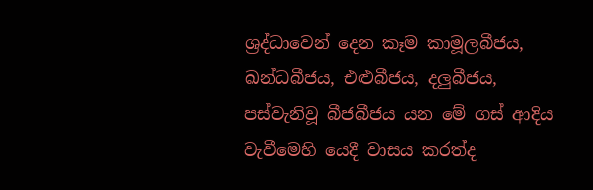ශ්‍රද්ධාවෙන් දෙන කෑම කාමූලබීජය, ඛන්ධබීජය, එළුබීජය, දලුබීජය, පස්වැනිවූ බීජබීජය යන මේ ගස් ආදිය වැවීමෙහි යෙදී වාසය කරත්ද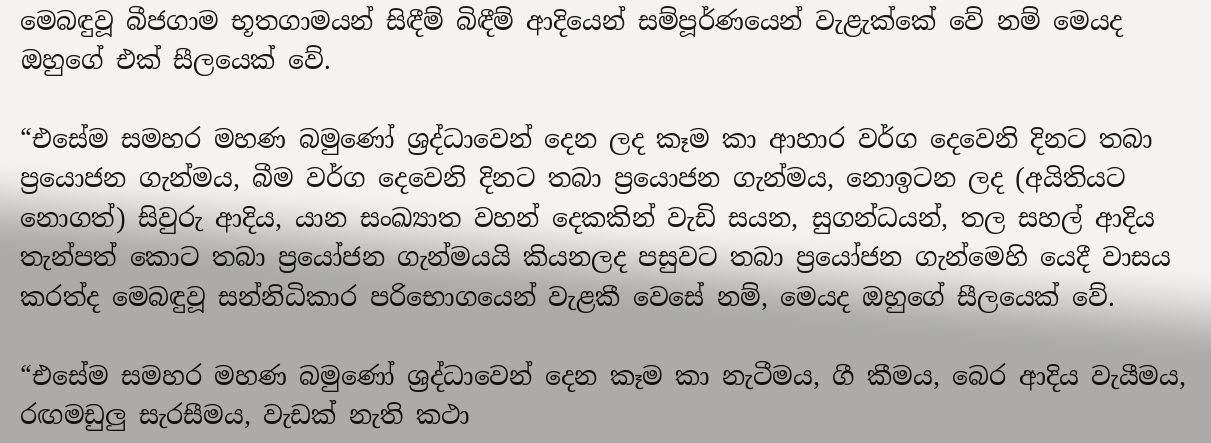මෙබඳුවූ බීජගාම භූතගාමයන් සිඳීම් බිඳීම් ආදියෙන් සම්පූර්ණයෙන් වැළැක්කේ වේ නම් මෙයද ඔහුගේ එක් සීලයෙක් වේ.

“එසේම සමහර මහණ බමුණෝ ශ්‍රද්ධාවෙන් දෙන ලද කෑම කා ආහාර වර්ග දෙවෙනි දිනට තබා ප්‍රයොජන ගැන්මය, බීම වර්ග දෙවෙනි දිනට තබා ප්‍රයොජන ගැන්මය, නොඉටන ලද (අයිතියට නොගත්) සිවුරු ආදිය, යාන සංඛ්‍යාත වහන් දෙකකින් වැඩි සයන, සුගන්ධයන්, තල සහල් ආදිය තැන්පත් කොට තබා ප්‍රයෝජන ගැන්මයයි කියනලද පසුවට තබා ප්‍රයෝජන ගැන්මෙහි යෙදී වාසය කරත්ද මෙබඳුවූ සන්නිධිකාර පරිභොගයෙන් වැළකී වෙසේ නම්, මෙයද ඔහුගේ සීලයෙක් වේ.

“එසේම සමහර මහණ බමුණෝ ශ්‍රද්ධාවෙන් දෙන කෑම කා නැටීමය, ගී කීමය, බෙර ආදිය වැයීමය, රඟමඩුලු සැරසීමය, වැඩක් නැති කථා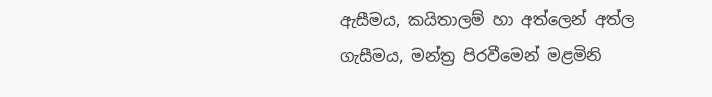ඇසීමය, කයිතාලම් හා අත්ලෙන් අත්ල ගැසීමය, මන්ත්‍ර පිරවීමෙන් මළමිනි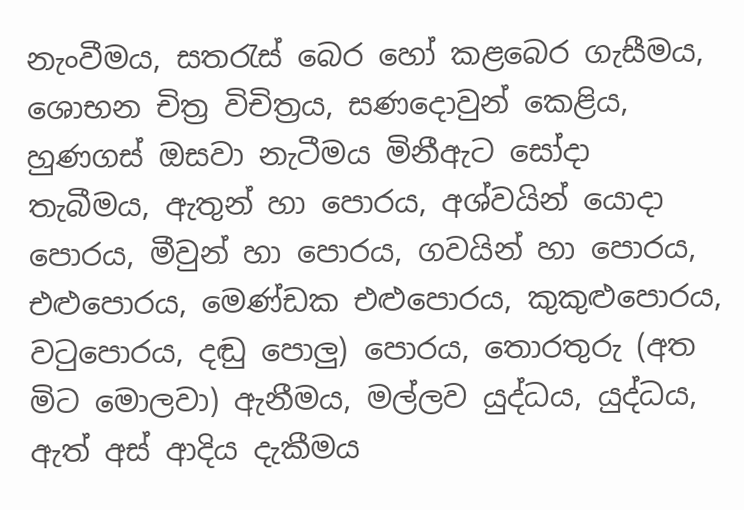නැංවීමය, සතරැස් බෙර හෝ කළබෙර ගැසීමය, ශොභන චිත්‍ර විචිත්‍රය, සණදොවුන් කෙළිය, හුණගස් ඔසවා නැටීමය මිනීඇට සෝදා තැබීමය, ඇතුන් හා පොරය, අශ්වයින් යොදා පොරය, මීවුන් හා පොරය, ගවයින් හා පොරය, එළුපොරය, මෙණ්ඩක එළුපොරය, කුකුළුපොරය, වටුපොරය, දඬු පොලු) පොරය, තොරතුරු (අත මිට මොලවා) ඇනීමය, මල්ලව යුද්ධය, යුද්ධය, ඇත් අස් ආදිය දැකීමය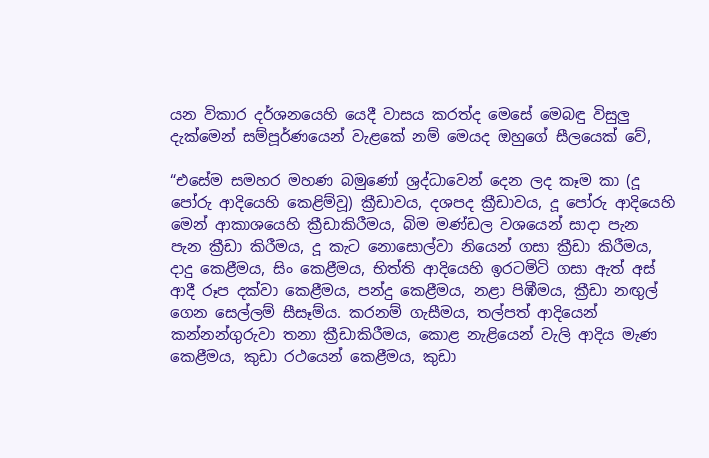යන විකාර දර්ශනයෙහි යෙදී වාසය කරත්ද මෙසේ මෙබඳු විසුලු දැක්මෙන් සම්පූර්ණයෙන් වැළකේ නම් මෙයද ඔහුගේ සීලයෙක් වේ,

“එසේම සමහර මහණ බමුණෝ ශ්‍රද්ධාවෙන් දෙන ලද කෑම කා (දූ පෝරු ආදියෙහි කෙළිම්වූ) ක්‍රීඩාවය, දශපද ක්‍රීඩාවය, දූ පෝරු ආදියෙහි මෙන් ආකාශයෙහි ක්‍රීඩාකිරීමය, බිම මණ්ඩල වශයෙන් සාදා පැන පැන ක්‍රීඩා කිරීමය, දූ කැට නොසොල්වා නියෙන් ගසා ක්‍රීඩා කිරීමය, දාදු කෙළීමය, සිං කෙළීමය, භිත්ති ආදියෙහි ඉරටමිටි ගසා ඇත් අස් ආදී රූප දක්වා කෙළීමය, පන්දු කෙළීමය, නළා පිඹීමය, ක්‍රීඩා නඟුල් ගෙන සෙල්ලම් සීසෑම්ය. කරනම් ගැසීමය, තල්පත් ආදියෙන් කන්නන්ගුරුවා තනා ක්‍රීඩාකිරීමය, කොළ නැළියෙන් වැලි ආදිය මැණ කෙළීමය, කුඩා රථයෙන් කෙළීමය, කුඩා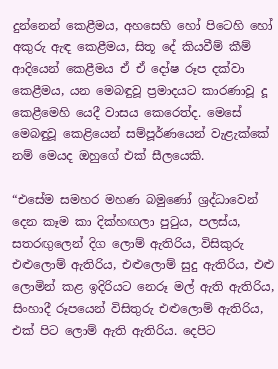දුන්නෙන් කෙළීමය, අහසෙහි හෝ පිටෙහි හෝ අකුරු ඇඳ කෙළීමය, සිතූ දේ කියවීම් කීම් ආදියෙන් කෙළීමය ඒ ඒ දෝෂ රූප දක්වා කෙළීමය, යන මෙබඳුවූ ප්‍රමාදයට කාරණාවූ දූ කෙළීමෙහි යෙදී වාසය කෙරෙත්ද. මෙසේ මෙබඳුවූ කෙළියෙන් සම්පූර්ණයෙන් වැළැක්කේ නම් මෙයද ඔහුගේ එක් සීලයෙකි.

“එසේම සමහර මහණ බමුණෝ ශ්‍රද්ධාවෙන් දෙන කෑම කා දික්හඟලා පුටුය, පලස්ය, සතරඟුලෙන් දිග ලොම් ඇතිරිය, විසිකුරු එළුලොම් ඇතිරිය, එළුලොම් සුදු ඇතිරිය, එළු ලොමින් කළ ඉදිරියට නෙරූ මල් ඇති ඇතිරිය, සිංහාදී රූපයෙන් විසිතුරු එළුලොම් ඇතිරිය, එක් පිට ලොම් ඇති ඇතිරිය. දෙපිට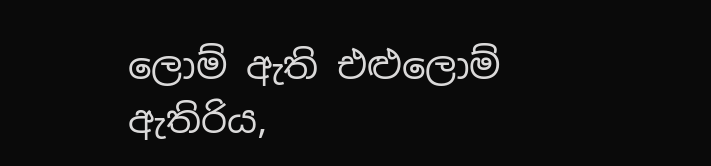ලොම් ඇති එළුලොම් ඇතිරිය,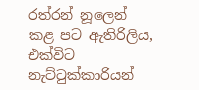රත්රන් නූලෙන් කළ පට ඇතිරිලිය, එක්විට නැට්ටුක්කාරියන්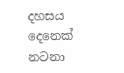දහසය දෙනෙක් නටනා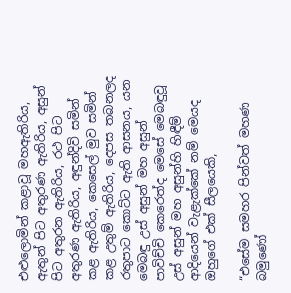එළුලොමින් කළාවූ මහඇතිරිය, ඇතුන් පිට අතුරණ ඇතිරිය, අසුන් පිට අතුරන ඇතිරිය, රථ පිට අතුරණ ඇතිරිය, අඳුන්දිවි සමින් කළ ඇතිරිය, කෙසෙල් මුව සමින් කළ උතුම් ඇතිරිය, දෙපස තබනලද රතුපාට කොට්ට ඇති ආසනය, යන මෙබඳු උස් අසුන් මහ අසුන් පාවිච්චි කෙරෙත්ද මෙසේ මෙබඳුවූ උස් අසුන් මහ අසුන්හි හිඳීම් ආදියෙන් වැළැක්කේ නම් මෙයද ඔහුගේ එක් සීලයෙකි,

“එසේම සමහර පින්වත් මහණ බමුණෝ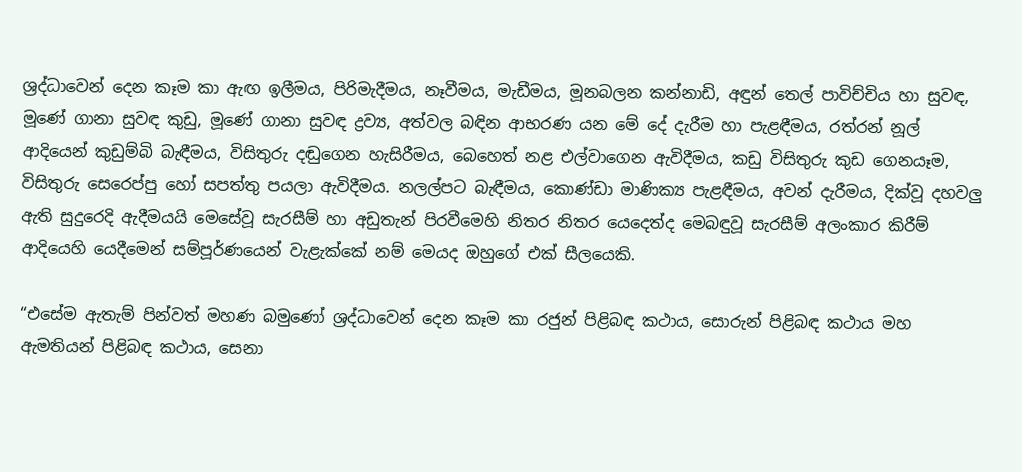ශ්‍රද්ධාවෙන් දෙන කෑම කා ඇඟ ඉලීමය, පිරිමැදීමය, නෑවීමය, මැඩීමය, මූනබලන කන්නාඩි, අඳුන් තෙල් පාවිච්චිය හා සුවඳ, මූණේ ගානා සුවඳ කුඩු, මූණේ ගානා සුවඳ ද්‍රව්‍ය, අත්වල බඳින ආභරණ යන මේ දේ දැරීම හා පැළඳීමය, රත්රන් නූල් ආදියෙන් කුඩුම්බි බැඳීමය, විසිතුරු දඬුගෙන හැසිරීමය, බෙහෙත් නළ එල්වාගෙන ඇවිදීමය, කඩු විසිතුරු කුඩ ගෙනයෑම, විසිතුරු සෙරෙප්පු හෝ සපත්තු පයලා ඇවිදීමය. නලල්පට බැඳීමය, කොණ්ඩා මාණික්‍ය පැළඳීමය, අවන් දැරීමය, දික්වූ දහවලු ඇති සුදුරෙදි ඇදීමයයි මෙසේවූ සැරසීම් හා අඩුතැන් පිරවීමෙහි නිතර නිතර යෙදෙත්ද මෙබඳුවූ සැරසීම් අලංකාර කිරීම් ආදියෙහි යෙදීමෙන් සම්පූර්ණයෙන් වැළැක්කේ නම් මෙයද ඔහුගේ එක් සීලයෙකි.

“එසේම ඇතැම් පින්වත් මහණ බමුණෝ ශ්‍රද්ධාවෙන් දෙන කෑම කා රජුන් පිළිබඳ කථාය, සොරුන් පිළිබඳ කථාය මහ ඇමතියන් පිළිබඳ කථාය, සෙනා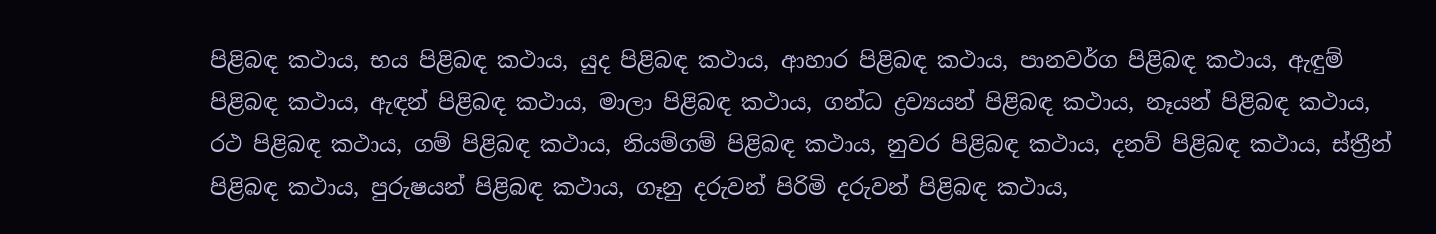පිළිබඳ කථාය, භය පිළිබඳ කථාය, යුද පිළිබඳ කථාය, ආහාර පිළිබඳ කථාය, පානවර්ග පිළිබඳ කථාය, ඇඳුම් පිළිබඳ කථාය, ඇඳන් පිළිබඳ කථාය, මාලා පිළිබඳ කථාය, ගන්ධ ද්‍රව්‍යයන් පිළිබඳ කථාය, නෑයන් පිළිබඳ කථාය, රථ පිළිබඳ කථාය, ගම් පිළිබඳ කථාය, නියම්ගම් පිළිබඳ කථාය, නුවර පිළිබඳ කථාය, දනව් පිළිබඳ කථාය, ස්ත්‍රීන් පිළිබඳ කථාය, පුරුෂයන් පිළිබඳ කථාය, ගෑනු දරුවන් පිරිමි දරුවන් පිළිබඳ කථාය,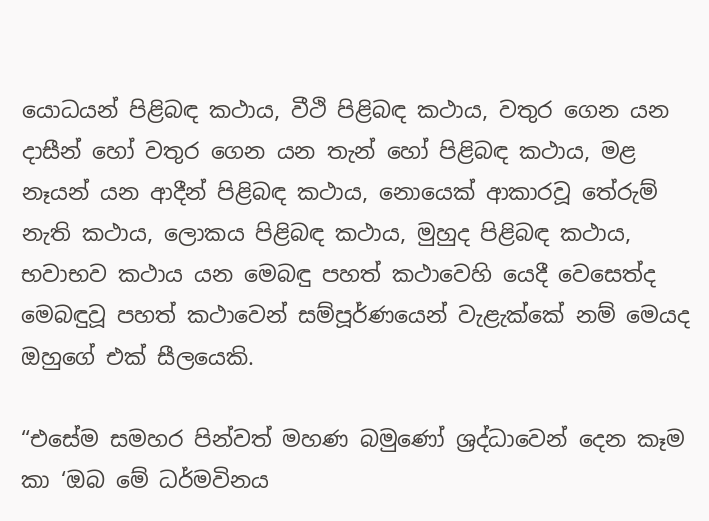යොධයන් පිළිබඳ කථාය, වීථි පිළිබඳ කථාය, වතුර ගෙන යන දාසීන් හෝ වතුර ගෙන යන තැන් හෝ පිළිබඳ කථාය, මළ නෑයන් යන ආදීන් පිළිබඳ කථාය, නොයෙක් ආකාරවූ තේරුම් නැති කථාය, ලොකය පිළිබඳ කථාය, මුහුද පිළිබඳ කථාය, භවාභව කථාය යන මෙබඳු පහත් කථාවෙහි යෙදී වෙසෙත්ද මෙබඳුවූ පහත් කථාවෙන් සම්පූර්ණයෙන් වැළැක්කේ නම් මෙයද ඔහුගේ එක් සීලයෙකි.

“එසේම සමහර පින්වත් මහණ බමුණෝ ශ්‍රද්ධාවෙන් දෙන කෑම කා ‘ඔබ මේ ධර්මවිනය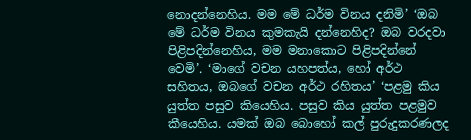නොදන්නෙහිය. මම මේ ධර්ම විනය දනිමි’ ‘ඔබ මේ ධර්ම විනය කුමකැයි දන්නෙහිද? ඔබ වරදවා පිළිපදින්නෙහිය, මම මනාකොට පිළිපදින්නේ වෙමි’. ‘මාගේ වචන යහපත්ය, හෝ අර්ථ සහිතය, ඔබගේ වචන අර්ථ රහිතය’ ‘පළමු කිය යුත්ත පසුව කියෙහිය. පසුව කිය යුත්ත පළමුව කීයෙහිය. යමක් ඔබ බොහෝ කල් පුරුදුකරණලද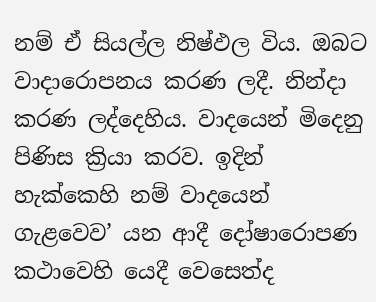නම් ඒ සියල්ල නිෂ්ඵල විය. ඔබට වාදාරොපනය කරණ ලදී. නින්දා කරණ ලද්දෙහිය. වාදයෙන් මිදෙනු පිණිස ක්‍රියා කරව. ඉදින් හැක්කෙහි නම් වාදයෙන් ගැළවෙව’ යන ආදී දෝෂාරොපණ කථාවෙහි යෙදී වෙසෙත්ද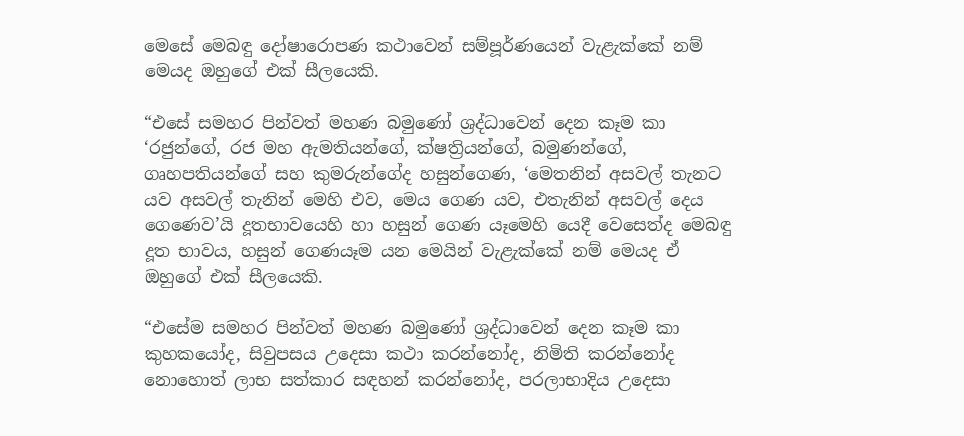මෙසේ මෙබඳු දෝෂාරොපණ කථාවෙන් සම්පූර්ණයෙන් වැළැක්කේ නම් මෙයද ඔහුගේ එක් සීලයෙකි.

“එසේ සමහර පින්වත් මහණ බමුණෝ ශ්‍රද්ධාවෙන් දෙන කෑම කා ‘රජුන්ගේ, රජ මහ ඇමතියන්ගේ, ක්ෂත්‍රියන්ගේ, බමුණන්ගේ, ගෘහපතියන්ගේ සහ කුමරුන්ගේද හසුන්ගෙණ, ‘මෙතනින් අසවල් තැනට යව අසවල් තැනින් මෙහි එව, මෙය ගෙණ යව, එතැනින් අසවල් දෙය ගෙණෙව’යි දූතභාවයෙහි හා හසුන් ගෙණ යෑමෙහි යෙදී වෙසෙත්ද මෙබඳු දූත භාවය, හසුන් ගෙණයෑම යන මෙයින් වැළැක්කේ නම් මෙයද ඒ ඔහුගේ එක් සීලයෙකි.

“එසේම සමහර පින්වත් මහණ බමුණෝ ශ්‍රද්ධාවෙන් දෙන කෑම කා කුහකයෝද, සිවුපසය උදෙසා කථා කරන්නෝද, නිමිති කරන්නෝද නොහොත් ලාභ සත්කාර සඳහන් කරන්නෝද, පරලාභාදිය උදෙසා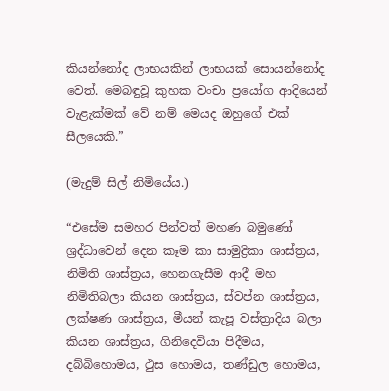කියන්නෝද ලාභයකින් ලාභයක් සොයන්නෝද වෙත්. මෙබඳුවූ කුහක වංචා ප්‍රයෝග ආදියෙන් වැළැක්මක් වේ නම් මෙයද ඔහුගේ එක් සීලයෙකි.”

(මැදුම් සිල් නිමියේය.)

“එසේම සමහර පින්වත් මහණ බමුණෝ ශ්‍රද්ධාවෙන් දෙන කෑම කා සාමුද්‍රිකා ශාස්ත්‍රය, නිමිති ශාස්ත්‍රය, හෙනගැසීම ආදී මහ නිමිතිබලා කියන ශාස්ත්‍රය, ස්වප්න ශාස්ත්‍රය, ලක්ෂණ ශාස්ත්‍රය, මීයන් කැපූ වස්ත්‍රාදිය බලා කියන ශාස්ත්‍රය, ගිනිදෙවියා පිදීමය, දබ්බිහොමය, ථුස හොමය, තණ්ඩුල හොමය,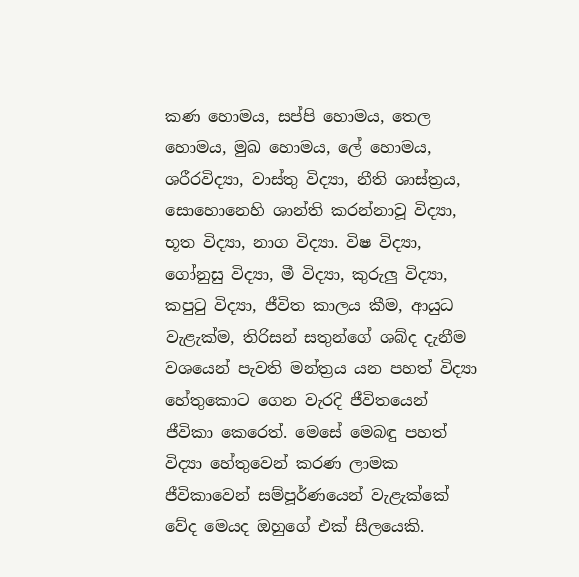කණ හොමය, සප්පි හොමය, තෙල හොමය, මුඛ හොමය, ලේ හොමය, ශරීරවිද්‍යා, වාස්තු විද්‍යා, නීති ශාස්ත්‍රය, සොහොනෙහි ශාන්ති කරන්නාවූ විද්‍යා, භූත විද්‍යා, නාග විද්‍යා. විෂ විද්‍යා, ගෝනුසු විද්‍යා, මී විද්‍යා, කුරුලු විද්‍යා, කපුටු විද්‍යා, ජීවිත කාලය කීම, ආයුධ වැළැක්ම, තිරිසන් සතුන්ගේ ශබ්ද දැනීම වශයෙන් පැවති මන්ත්‍රය යන පහත් විද්‍යා හේතුකොට ගෙන වැරදි ජීවිතයෙන් ජීවිකා කෙරෙත්. මෙසේ මෙබඳු පහත් විද්‍යා හේතුවෙන් කරණ ලාමක ජීවිකාවෙන් සම්පූර්ණයෙන් වැළැක්කේ වේද මෙයද ඔහුගේ එක් සීලයෙකි.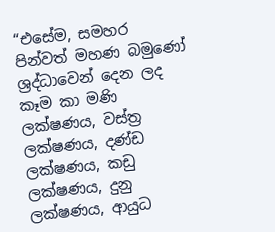“එසේම, සමහර පින්වත් මහණ බමුණෝ ශ්‍රද්ධාවෙන් දෙන ලද කෑම කා මණි ලක්ෂණය, වස්ත්‍ර ලක්ෂණය, දණ්ඩ ලක්ෂණය, කඩු ලක්ෂණය, දුනු ලක්ෂණය, ආයුධ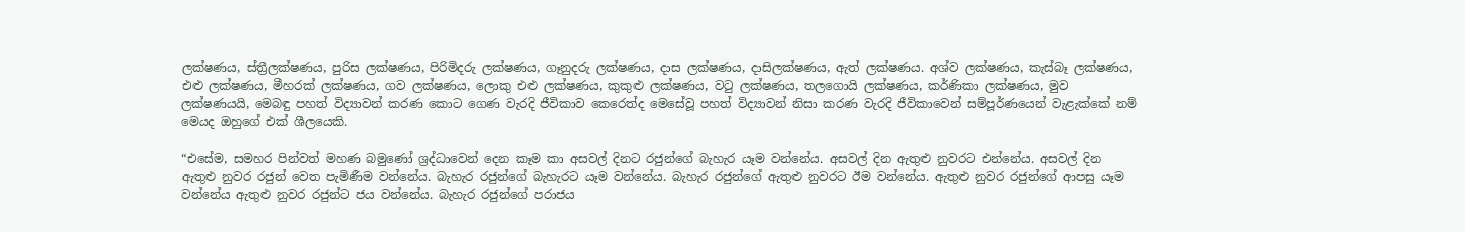ලක්ෂණය, ස්ත්‍රීලක්ෂණය, පුරිස ලක්ෂණය, පිරිමිදරු ලක්ෂණය, ගෑනුදරු ලක්ෂණය, දාස ලක්ෂණය, දාසිලක්ෂණය, ඇත් ලක්ෂණය. අශ්ව ලක්ෂණය, කැස්බෑ ලක්ෂණය, එළු ලක්ෂණය, මීහරක් ලක්ෂණය, ගව ලක්ෂණය, ලොකු එළු ලක්ෂණය, කුකුළු ලක්ෂණය, වටු ලක්ෂණය, තලගොයි ලක්ෂණය, කර්ණිකා ලක්ෂණය, මුව ලක්ෂණයයි, මෙබඳු පහත් විද්‍යාවන් කරණ කොට ගෙණ වැරදි ජීවිකාව කෙරෙත්ද මෙසේවූ පහත් විද්‍යාවන් නිසා කරණ වැරදි ජීවිකාවෙන් සම්පූර්ණයෙන් වැළැක්කේ නම් මෙයද ඔහුගේ එක් ශීලයෙකි.

“එසේම, සමහර පින්වත් මහණ බමුණෝ ශ්‍රද්ධාවෙන් දෙන කෑම කා අසවල් දිනට රජුන්ගේ බැහැර යෑම වන්නේය. අසවල් දින ඇතුළු නුවරට එන්නේය. අසවල් දින ඇතුළු නුවර රජුන් වෙත පැමිණීම වන්නේය. බැහැර රජුන්ගේ බැහැරට යෑම වන්නේය. බැහැර රජුන්ගේ ඇතුළු නුවරට ඊම වන්නේය. ඇතුළු නුවර රජුන්ගේ ආපසු යෑම වන්නේය ඇතුළු නුවර රජුන්ට ජය වන්නේය. බැහැර රජුන්ගේ පරාජය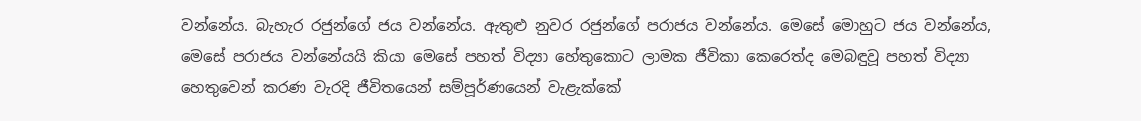වන්නේය. බැහැර රජුන්ගේ ජය වන්නේය. ඇතුළු නුවර රජුන්ගේ පරාජය වන්නේය. මෙසේ මොහුට ජය වන්නේය, මෙසේ පරාජය වන්නේයයි කියා මෙසේ පහත් විද්‍යා හේතුකොට ලාමක ජීවිකා කෙරෙත්ද මෙබඳුවූ පහත් විද්‍යා හෙතුවෙන් කරණ වැරදි ජීවිතයෙන් සම්පූර්ණයෙන් වැළැක්කේ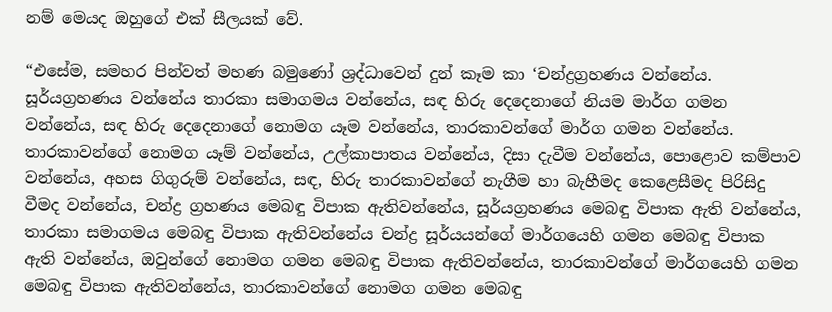නම් මෙයද ඔහුගේ එක් සීලයක් වේ.

“එසේම, සමහර පින්වත් මහණ බමුණෝ ශ්‍රද්ධාවෙන් දුන් කෑම කා ‘චන්ද්‍රග්‍රහණය වන්නේය. සූර්යග්‍රහණය වන්නේය තාරකා සමාගමය වන්නේය, සඳ හිරු දෙදෙනාගේ නියම මාර්ග ගමන වන්නේය, සඳ හිරු දෙදෙනාගේ නොමග යෑම වන්නේය, තාරකාවන්ගේ මාර්ග ගමන වන්නේය. තාරකාවන්ගේ නොමග යෑම් වන්නේය, උල්කාපාතය වන්නේය, දිසා දැවීම වන්නේය, පොළොව කම්පාව වන්නේය, අහස ගිගුරුම් වන්නේය, සඳ, හිරු තාරකාවන්ගේ නැගීම හා බැහීමද කෙළෙසීමද පිරිසිදු වීමද වන්නේය, චන්ද්‍ර ග්‍රහණය මෙබඳු විපාක ඇතිවන්නේය, සූර්යග්‍රහණය මෙබඳු විපාක ඇති වන්නේය, තාරකා සමාගමය මෙබඳු විපාක ඇතිවන්නේය චන්ද්‍ර සූර්යයන්ගේ මාර්ගයෙහි ගමන මෙබඳු විපාක ඇති වන්නේය, ඔවුන්ගේ නොමග ගමන මෙබඳු විපාක ඇතිවන්නේය, තාරකාවන්ගේ මාර්ගයෙහි ගමන මෙබඳු විපාක ඇතිවන්නේය, තාරකාවන්ගේ නොමග ගමන මෙබඳු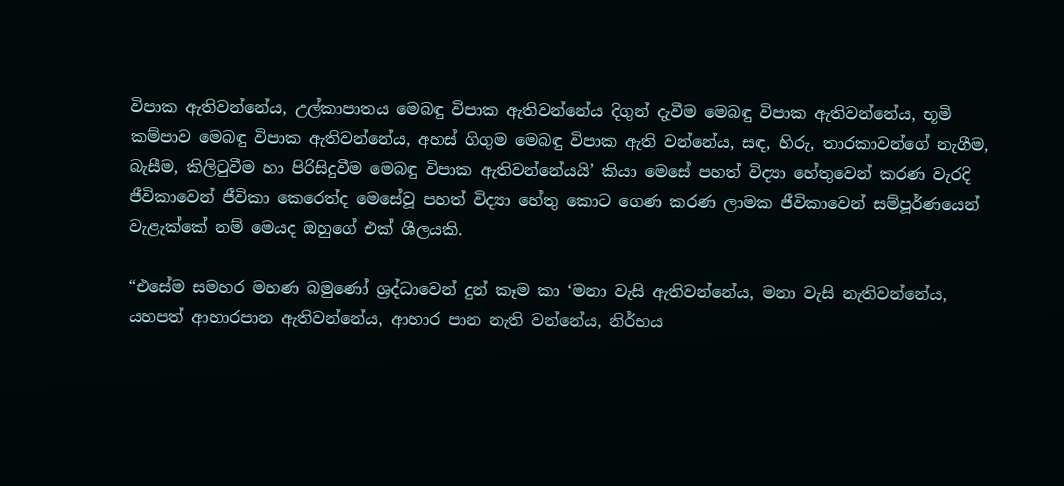විපාක ඇතිවන්නේය, උල්කාපාතය මෙබඳු විපාක ඇතිවන්නේය දිගුන් දැවීම මෙබඳු විපාක ඇතිවන්නේය, භූමි කම්පාව මෙබඳු විපාක ඇතිවන්නේය, අහස් ගිගුම මෙබඳු විපාක ඇති වන්නේය, සඳ, හිරු, තාරකාවන්ගේ නැගීම, බැසීම, කිලිටුවීම හා පිරිසිදුවීම මෙබඳු විපාක ඇතිවන්නේයයි’ කියා මෙසේ පහත් විද්‍යා හේතුවෙන් කරණ වැරදි ජීවිකාවෙන් ජීවිකා කෙරෙත්ද මෙසේවූ පහත් විද්‍යා හේතු කොට ගෙණ කරණ ලාමක ජීවිකාවෙන් සම්පූර්ණයෙන් වැළැක්කේ නම් මෙයද ඔහුගේ එක් ශීලයකි.

“එසේම සමහර මහණ බමුණෝ ශ්‍රද්ධාවෙන් දුන් කෑම කා ‘මනා වැසි ඇතිවන්නේය, මනා වැසි නැතිවන්නේය, යහපත් ආහාරපාන ඇතිවන්නේය, ආහාර පාන නැති වන්නේය, නිර්භය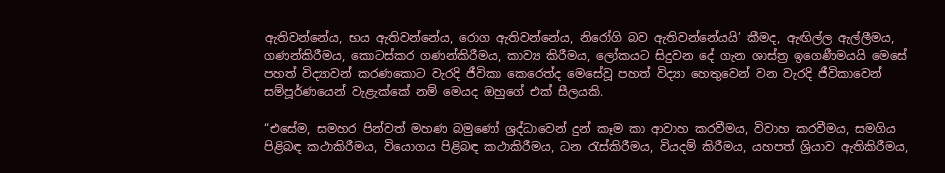ඇතිවන්නේය, භය ඇතිවන්නේය, රොග ඇතිවන්නේය, නිරෝගි බව ඇතිවන්නේයයි’ කීමද, ඇඟිල්ල ඇල්ලීමය, ගණන්කිරීමය, කොටස්කර ගණන්කිරීමය, කාව්‍ය කිරීමය, ලෝකයට සිදුවන දේ ගැන ශාස්ත්‍ර ඉගෙණීමයයි මෙසේ පහත් විද්‍යාවන් කරණකොට වැරදි ජීවිකා කෙරෙත්ද මෙසේවූ පහත් විද්‍යා හෙතුවෙන් වන වැරදි ජීවිකාවෙන් සම්පූර්ණයෙන් වැළැක්කේ නම් මෙයද ඔහුගේ එක් සීලයකි.

“එසේම, සමහර පින්වත් මහණ බමුණෝ ශ්‍රද්ධාවෙන් දුන් කෑම කා ආවාහ කරවීමය, විවාහ කරවීමය, සමගිය පිළිබඳ කථාකිරීමය, වියොගය පිළිබඳ කථාකිරීමය, ධන රැස්කිරීමය, වියදම් කිරීමය, යහපත් ශ්‍රියාව ඇතිකිරීමය,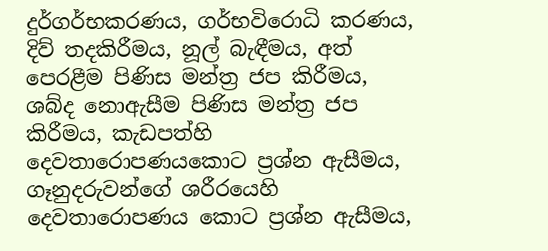දුර්ගර්භකරණය, ගර්භවිරොධි කරණය, දිව් තදකිරීමය, නූල් බැඳීමය, අත් පෙරළීම පිණිස මන්ත්‍ර ජප කිරීමය, ශබ්ද නොඇසීම පිණිස මන්ත්‍ර ජප කිරීමය, කැඩපත්හි දෙවතාරොපණයකොට ප්‍රශ්න ඇසීමය, ගෑනුදරුවන්ගේ ශරීරයෙහි දෙවතාරොපණය කොට ප්‍රශ්න ඇසීමය,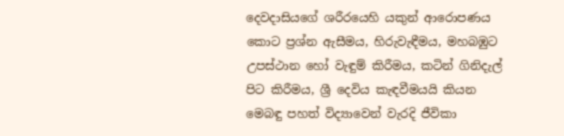දෙවදාසියගේ ශරීරයෙහි යකුන් ආරොපණය කොට ප්‍රශ්න ඇසීමය, හිරුවැඳීමය, මහබඹුට උපස්ථාන හෝ වැඳුම් කිරීමය, කටින් ගිනිදැල් පිට කිරීමය, ශ්‍රී දෙවිය කැඳවීමයයි කියන මෙබඳු පහත් විද්‍යාවෙන් වැරදි ජීවිකා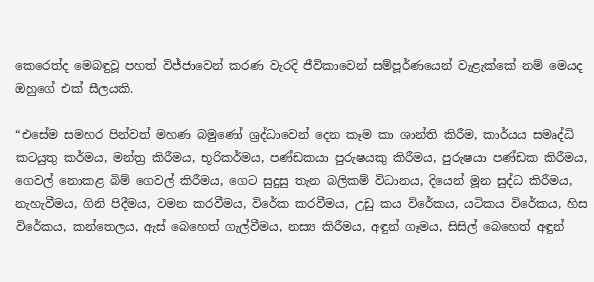කෙරෙත්ද මෙබඳුවූ පහත් විජ්ජාවෙන් කරණ වැරදි ජීවිකාවෙන් සම්පූර්ණයෙන් වැළැක්කේ නම් මෙයද ඔහුගේ එක් සීලයකි.

“එසේම සමහර පින්වත් මහණ බමුණෝ ශ්‍රද්ධාවෙන් දෙන කෑම කා ශාන්ති කිරීම, කාර්යය සමෘද්ධි කටයුතු කර්මය, මන්ත්‍ර කිරීමය, භූරිකර්මය, පණ්ඩකයා පුරුෂයකු කිරීමය, පුරුෂයා පණ්ඩක කිරීමය, ගෙවල් නොකළ බිම් ගෙවල් කිරීමය, ගෙට සුදුසු තැන බලිකම් විධානය, දියෙන් මූන සුද්ධ කිරීමය, නැහැවීමය, ගිනි පිදීමය, වමන කරවීමය, විරේක කරවීමය, උඩු කය විරේකය, යටිකය විරේකය, හිස විරේකය, කන්තෙලය, ඇස් බෙහෙත් ගැල්වීමය, නස්‍ය කිරීමය, අඳුන් ගෑමය, සිසිල් බෙහෙත් අඳුන්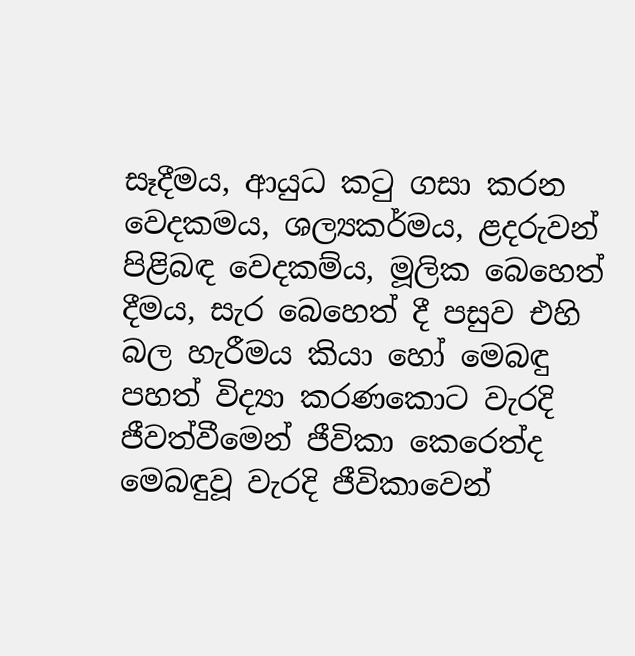සෑදීමය, ආයුධ කටු ගසා කරන වෙදකමය, ශල්‍යකර්මය, ළදරුවන් පිළිබඳ වෙදකම්ය, මූලික බෙහෙත් දීමය, සැර බෙහෙත් දී පසුව එහි බල හැරීමය කියා හෝ මෙබඳු පහත් විද්‍යා කරණකොට වැරදි ජීවත්වීමෙන් ජීවිකා කෙරෙත්ද මෙබඳුවූ වැරදි ජීවිකාවෙන්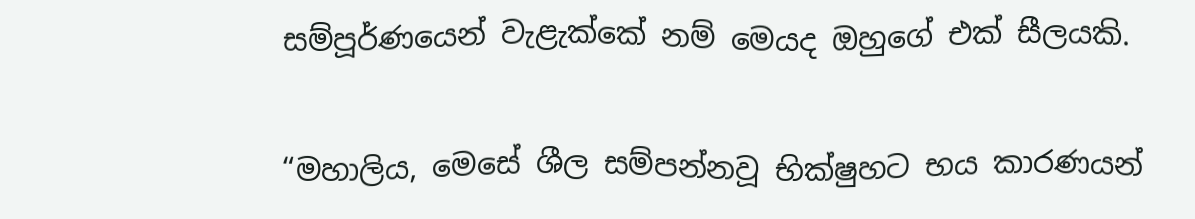සම්පූර්ණයෙන් වැළැක්කේ නම් මෙයද ඔහුගේ එක් සීලයකි.

“මහාලිය, මෙසේ ශීල සම්පන්නවූ භික්ෂුහට භය කාරණයන්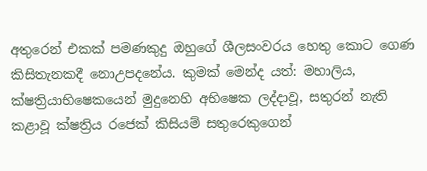අතුරෙන් එකක් පමණකුදු ඔහුගේ ශීලසංවරය හෙතු කොට ගෙණ කිසිතැනකදී නොඋපදනේය. කුමක් මෙන්ද යත්: මහාලිය, ක්ෂත්‍රියාභිෂෙකයෙන් මුදුනෙහි අභිෂෙක ලද්දාවූ, සතුරන් නැති කළාවූ ක්ෂත්‍රිය රජෙක් කිසියම් සතුරෙකුගෙන්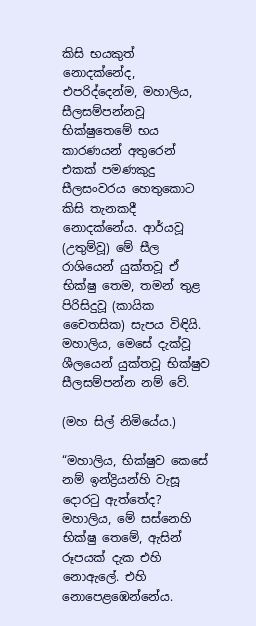කිසි භයකුත් නොදක්නේද, එපරිද්දෙන්ම, මහාලිය, සීලසම්පන්නවූ භික්ෂුතෙමේ භය කාරණයන් අතුරෙන් එකක් පමණකුදු සීලසංවරය හෙතුකොට කිසි තැනකදී නොදක්නේය. ආර්යවූ (උතුම්වූ) මේ සීල රාශියෙන් යුක්තවූ ඒ භික්ෂු තෙම, තමන් තුළ පිරිසිදුවූ (කායික චෛතසික) සැපය විඳියි. මහාලිය, මෙසේ දැක්වූ ශීලයෙන් යුක්තවූ භික්ෂුව සීලසම්පන්න නම් වේ.

(මහ සිල් නිමියේය.)

“මහාලිය, භික්ෂුව කෙසේ නම් ඉන්ද්‍රියන්හි වැසූ දොරටු ඇත්තේද? මහාලිය, මේ සස්නෙහි භික්ෂු තෙමේ, ඇසින් රූපයක් දැක එහි නොඇලේ. එහි නොපෙළඹෙන්නේය.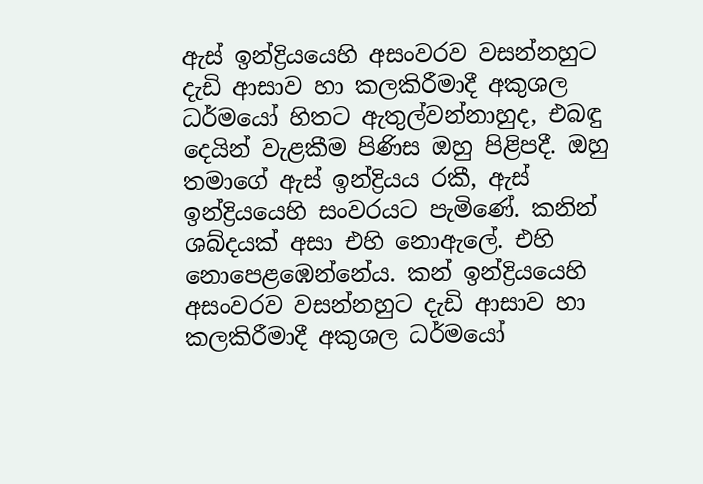ඇස් ඉන්ද්‍රියයෙහි අසංවරව වසන්නහුට දැඩි ආසාව හා කලකිරීමාදී අකුශල ධර්මයෝ හිතට ඇතුල්වන්නාහුද, එබඳු දෙයින් වැළකීම පිණිස ඔහු පිළිපදී. ඔහු තමාගේ ඇස් ඉන්ද්‍රියය රකී, ඇස් ඉන්ද්‍රියයෙහි සංවරයට පැමිණේ. කනින් ශබ්දයක් අසා එහි නොඇලේ. එහි නොපෙළඹෙන්නේය. කන් ඉන්ද්‍රියයෙහි අසංවරව වසන්නහුට දැඩි ආසාව හා කලකිරීමාදී අකුශල ධර්මයෝ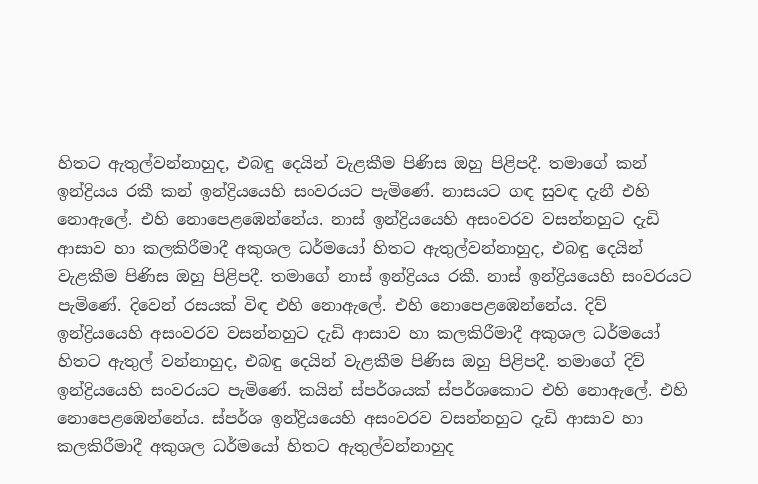හිතට ඇතුල්වන්නාහුද, එබඳු දෙයින් වැළකීම පිණිස ඔහු පිළිපදී. තමාගේ කන් ඉන්ද්‍රියය රකී කන් ඉන්ද්‍රියයෙහි සංවරයට පැමිණේ. නාසයට ගඳ සුවඳ දැනී එහි නොඇලේ. එහි නොපෙළඹෙන්නේය. නාස් ඉන්ද්‍රියයෙහි අසංවරව වසන්නහුට දැඩි ආසාව හා කලකිරීමාදී අකුශල ධර්මයෝ හිතට ඇතුල්වන්නාහුද, එබඳු දෙයින් වැළකීම පිණිස ඔහු පිළිපදී. තමාගේ නාස් ඉන්ද්‍රියය රකී. නාස් ඉන්ද්‍රියයෙහි සංවරයට පැමිණේ. දිවෙන් රසයක් විඳ එහි නොඇලේ. එහි නොපෙළඹෙන්නේය. දිව් ඉන්ද්‍රියයෙහි අසංවරව වසන්නහුට දැඩි ආසාව හා කලකිරීමාදී අකුශල ධර්මයෝ හිතට ඇතුල් වන්නාහුද, එබඳු දෙයින් වැළකීම පිණිස ඔහු පිළිපදී. තමාගේ දිව් ඉන්ද්‍රියයෙහි සංවරයට පැමිණේ. කයින් ස්පර්ශයක් ස්පර්ශකොට එහි නොඇලේ. එහි නොපෙළඹෙන්නේය. ස්පර්ශ ඉන්ද්‍රියයෙහි අසංවරව වසන්නහුට දැඩි ආසාව හා කලකිරීමාදී අකුශල ධර්මයෝ හිතට ඇතුල්වන්නාහුද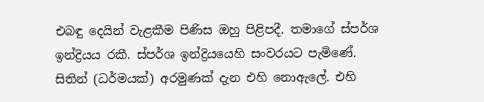එබඳු දෙයින් වැළකීම පිණිස ඔහු පිළිපදී. තමාගේ ස්පර්ශ ඉන්ද්‍රියය රකී. ස්පර්ශ ඉන්ද්‍රියයෙහි සංවරයට පැමිණේ. සිතින් (ධර්මයක්) අරමුණක් දැන එහි නොඇලේ. එහි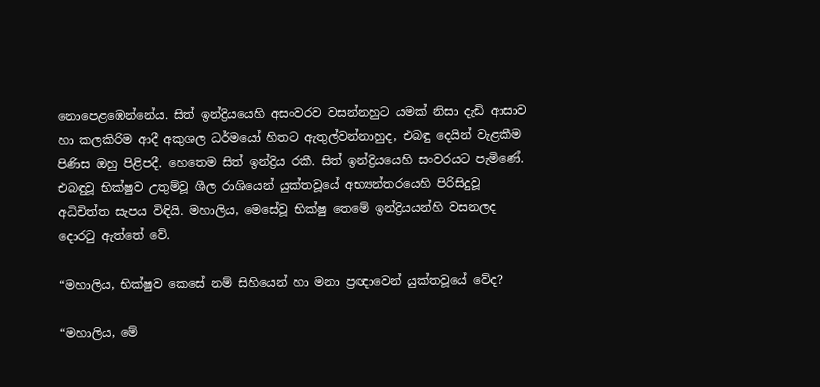නොපෙළඹෙන්නේය. සිත් ඉන්ද්‍රියයෙහි අසංවරව වසන්නහුට යමක් නිසා දැඩි ආසාව හා කලකිරිම ආදී අකුශල ධර්මයෝ හිතට ඇතුල්වන්නාහුද, එබඳු දෙයින් වැළකීම පිණිස ඔහු පිළිපදී. හෙතෙම සිත් ඉන්ද්‍රිය රකී. සිත් ඉන්ද්‍රියයෙහි සංවරයට පැමිණේ. එබඳුවූ භික්ෂුව උතුම්වූ ශීල රාශියෙන් යුක්තවූයේ අභ්‍යන්තරයෙහි පිරිසිදුවූ අධිචිත්ත සැපය විඳියි. මහාලිය, මෙසේවූ භික්ෂු තෙමේ ඉන්ද්‍රියයන්හි වසනලද දොරටු ඇත්තේ වේ.

“මහාලිය, භික්ෂුව කෙසේ නම් සිහියෙන් හා මනා ප්‍රඥාවෙන් යුක්තවූයේ වේද?

“මහාලිය, මේ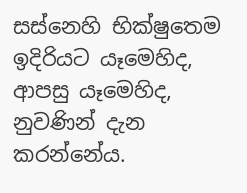සස්නෙහි භික්ෂුතෙම ඉදිරියට යෑමෙහිද, ආපසු යෑමෙහිද, නුවණින් දැන කරන්නේය.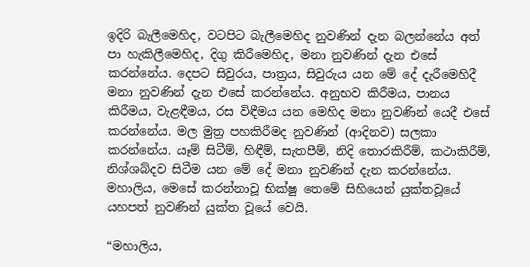ඉදිරි බැලීමෙහිද, වටපිට බැලීමෙහිද නුවණින් දැන බලන්නේය අත් පා හැකිලීමෙහිද, දිගු කිරීමෙහිද, මනා නුවණින් දැන එසේ කරන්නේය. දෙපට සිවුරය, පාත්‍රය, සිවුරුය යන මේ දේ දැරීමෙහිදී මනා නුවණින් දැන එසේ කරන්නේය. අනුභව කිරීමය, පානය කිරීමය, වැළඳීමය, රස විඳීමය යන මෙහිද මනා නුවණින් යෙදී එසේ කරන්නේය. මල මුත්‍ර පහකිරීමද නුවණින් (ආදිනව) සලකා කරන්නේය. යෑම් සිටීම්, හිඳීම්, සැතපීම්, නිදි තොරකිරීම්, කථාකිරීම්, නිශ්ශබ්දව සිටීම යන මේ දේ මනා නුවණින් දැන කරන්නේය. මහාලිය, මෙසේ කරන්නාවූ භික්ෂු තෙමේ සිහියෙන් යුක්තවූයේ යහපත් නුවණින් යුක්ත වූයේ වෙයි.

“මහාලිය,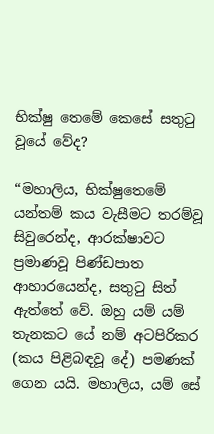භික්ෂු තෙමේ කෙසේ සතුටු වූයේ වේද?

“මහාලිය, භික්ෂුතෙමේ යන්තම් කය වැසීමට තරම්වූ සිවුරෙන්ද, ආරක්ෂාවට ප්‍රමාණවූ පිණ්ඩපාත ආහාරයෙන්ද, සතුටු සිත් ඇත්තේ වේ. ඔහු යම් යම් තැනකට යේ නම් අටපිරිකර (කය පිළිබඳවූ දේ) පමණක් ගෙන යයි. මහාලිය, යම් සේ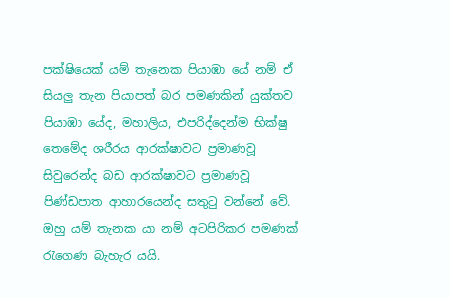පක්ෂියෙක් යම් තැනෙක පියාඹා යේ නම් ඒ සියලු තැන පියාපත් බර පමණකින් යුක්තව පියාඹා යේද, මහාලිය, එපරිද්දෙන්ම භික්ෂු තෙමේද ශරීරය ආරක්ෂාවට ප්‍රමාණවූ සිවුරෙන්ද බඩ ආරක්ෂාවට ප්‍රමාණවූ පිණ්ඩපාත ආහාරයෙන්ද සතුටු වන්නේ වේ. ඔහු යම් තැනක යා නම් අටපිරිකර පමණක් රැගෙණ බැහැර යයි.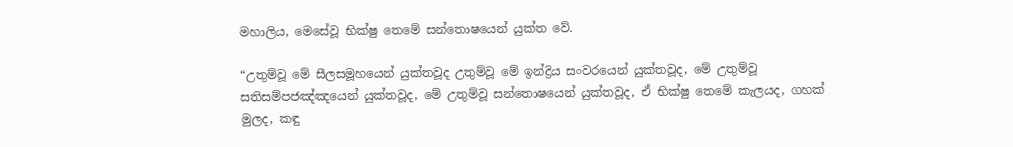මහාලිය, මෙසේවූ භික්ෂු තෙමේ සන්තොෂයෙන් යුක්ත වේ.

“උතුම්වූ මේ සීලසමූහයෙන් යුක්තවූද උතුම්වූ මේ ඉන්ද්‍රිය සංවරයෙන් යුක්තවූද, මේ උතුම්වූ සතිසම්පජඤ්ඤයෙන් යුක්තවූද, මේ උතුම්වූ සන්තොෂයෙන් යුක්තවූද, ඒ භික්ෂු තෙමේ කැලයද, ගහක් මුලද, කඳු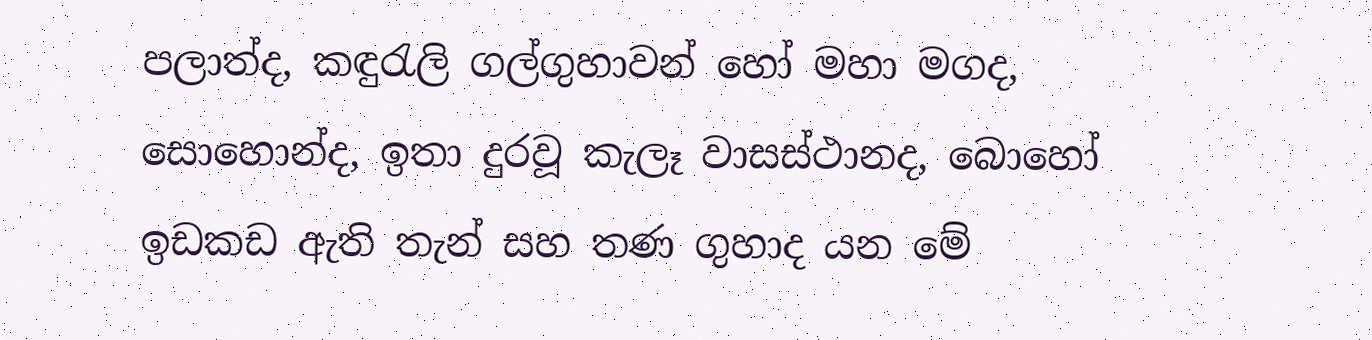පලාත්ද, කඳුරැලි ගල්ගුහාවන් හෝ මහා මගද, සොහොන්ද, ඉතා දුරවූ කැලෑ වාසස්ථානද, බොහෝ ඉඩකඩ ඇති තැන් සහ තණ ගුහාද යන මේ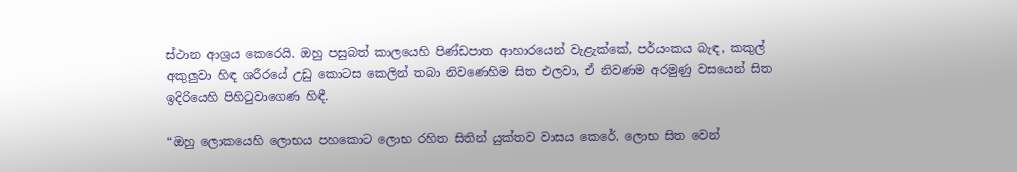ස්ථාන ආශ්‍රය කෙරෙයි. ඔහු පසුබත් කාලයෙහි පිණ්ඩපාත ආහාරයෙන් වැළැක්කේ, පර්යංකය බැඳ, කකුල් අකුලුවා හිඳ ශරීරයේ උඩු කොටස කෙලින් තබා නිවණෙහිම සිත එලවා, ඒ නිවණම අරමුණු වසයෙන් සිත ඉදිරියෙහි පිහිටුවාගෙණ හිඳී.

“ඔහු ලොකයෙහි ලොභය පහකොට ලොභ රහිත සිතින් යුක්තව වාසය කෙරේ. ලොභ සිත වෙන්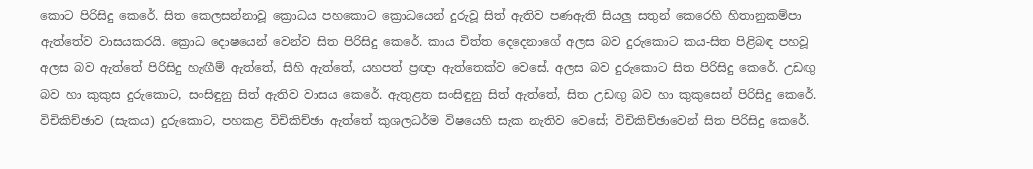කොට පිරිසිදු කෙරේ. සිත කෙලසන්නාවූ ක්‍රොධය පහකොට ක්‍රොධයෙන් දුරුවූ සිත් ඇතිව පණඇති සියලු සතුන් කෙරෙහි හිතානුකම්පා ඇත්තේව වාසයකරයි. ක්‍රොධ දොෂයෙන් වෙන්ව සිත පිරිසිදු කෙරේ. කාය චිත්ත දෙදෙනාගේ අලස බව දුරුකොට කය-සිත පිළිබඳ පහවූ අලස බව ඇත්තේ පිරිසිදු හැඟීම් ඇත්තේ, සිහි ඇත්තේ, යහපත් ප්‍රඥා ඇත්තෙක්ව වෙසේ. අලස බව දුරුකොට සිත පිරිසිදු කෙරේ. උඩඟු බව හා කුකුස දුරුකොට, සංසිඳුනු සිත් ඇතිව වාසය කෙරේ. ඇතුළත සංසිඳුනු සිත් ඇත්තේ, සිත උඩඟු බව හා කුකුසෙන් පිරිසිදු කෙරේ. විචිකිච්ඡාව (සැකය) දුරුකොට, පහකළ විචිකිච්ඡා ඇත්තේ කුශලධර්ම විෂයෙහි සැක නැතිව වෙසේ; විචිකිච්ඡාවෙන් සිත පිරිසිදු කෙරේ.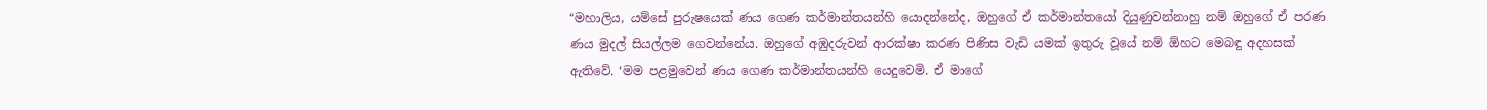“මහාලිය, යම්සේ පුරුෂයෙක් ණය ගෙණ කර්මාන්තයන්හි යොදන්නේද, ඔහුගේ ඒ කර්මාන්තයෝ දියුණුවන්නාහු නම් ඔහුගේ ඒ පරණ ණය මුදල් සියල්ලම ගෙවන්නේය. ඔහුගේ අඹුදරුවන් ආරක්ෂා කරණ පිණිස වැඩි යමක් ඉතුරු වූයේ නම් ඕහට මෙබඳු අදහසක් ඇතිවේ. ‘මම පළමුවෙන් ණය ගෙණ කර්මාන්තයන්හි යෙදුවෙමි. ඒ මාගේ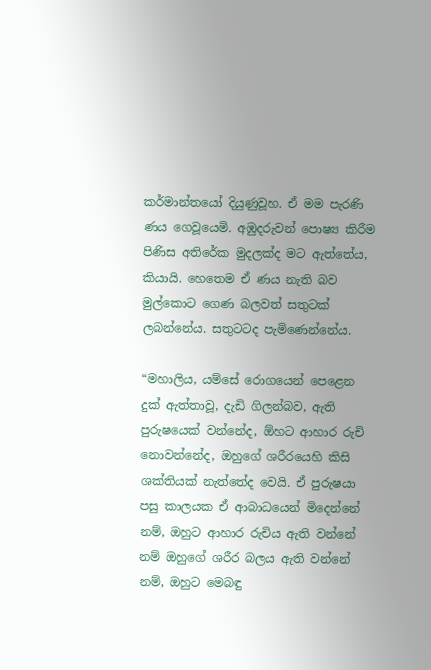කර්මාන්තයෝ දියුණුවූහ. ඒ මම පැරණි ණය ගෙවූයෙමි. අඹුදරුවන් පොෂ්‍ය කිරීම පිණිස අතිරේක මුදලක්ද මට ඇත්තේය, කියායි. හෙතෙම ඒ ණය නැති බව මුල්කොට ගෙණ බලවත් සතුටක් ලබන්නේය. සතුටටද පැමිණෙන්නේය.

“මහාලිය, යම්සේ රොගයෙන් පෙළෙන දුක් ඇත්තාවූ, දැඩි ගිලන්බව, ඇති පුරුෂයෙක් වන්නේද, ඕහට ආහාර රුචි නොවන්නේද, ඔහුගේ ශරීරයෙහි කිසි ශක්තියක් නැත්තේද වෙයි. ඒ පුරුෂයා පසු කාලයක ඒ ආබාධයෙන් මිදෙන්නේ නම්, ඔහුට ආහාර රුචිය ඇති වන්නේ නම් ඔහුගේ ශරීර බලය ඇති වන්නේ නම්, ඔහුට මෙබඳු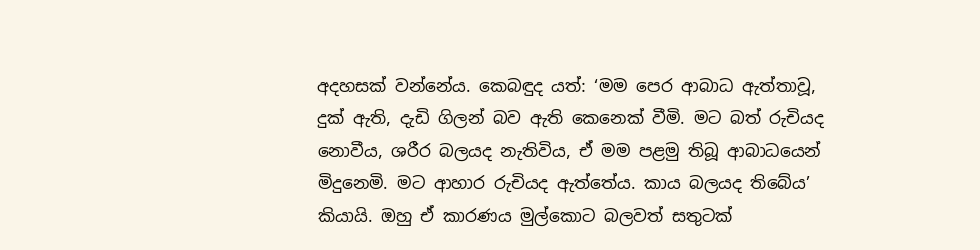අදහසක් වන්නේය. කෙබඳුද යත්: ‘මම පෙර ආබාධ ඇත්තාවූ, දුක් ඇති, දැඩි ගිලන් බව ඇති කෙනෙක් වීමි. මට බත් රුචියද නොවීය, ශරීර බලයද නැතිවිය, ඒ මම පළමු තිබූ ආබාධයෙන් මිදුනෙමි. මට ආහාර රුචියද ඇත්තේය. කාය බලයද තිබේය’ කියායි. ඔහු ඒ කාරණය මුල්කොට බලවත් සතුටක්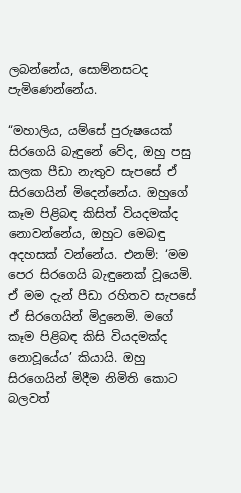ලබන්නේය, සොම්නසටද පැමිණෙන්නේය.

“මහාලිය, යම්සේ පුරුෂයෙක් සිරගෙයි බැඳුනේ වේද, ඔහු පසු කලක පීඩා නැතුව සැපසේ ඒ සිරගෙයින් මිදෙන්නේය. ඔහුගේ කෑම පිළිබඳ කිසිත් වියදමක්ද නොවන්නේය, ඔහුට මෙබඳු අදහසක් වන්නේය. එනම්: ‘මම පෙර සිරගෙයි බැඳුනෙක් වූයෙමි. ඒ මම දැන් පීඩා රහිතව සැපසේ ඒ සිරගෙයින් මිදුනෙමි. මගේ කෑම පිළිබඳ කිසි වියදමක්ද නොවූයේය’ කියායි. ඔහු සිරගෙයින් මිදීම නිමිති කොට බලවත්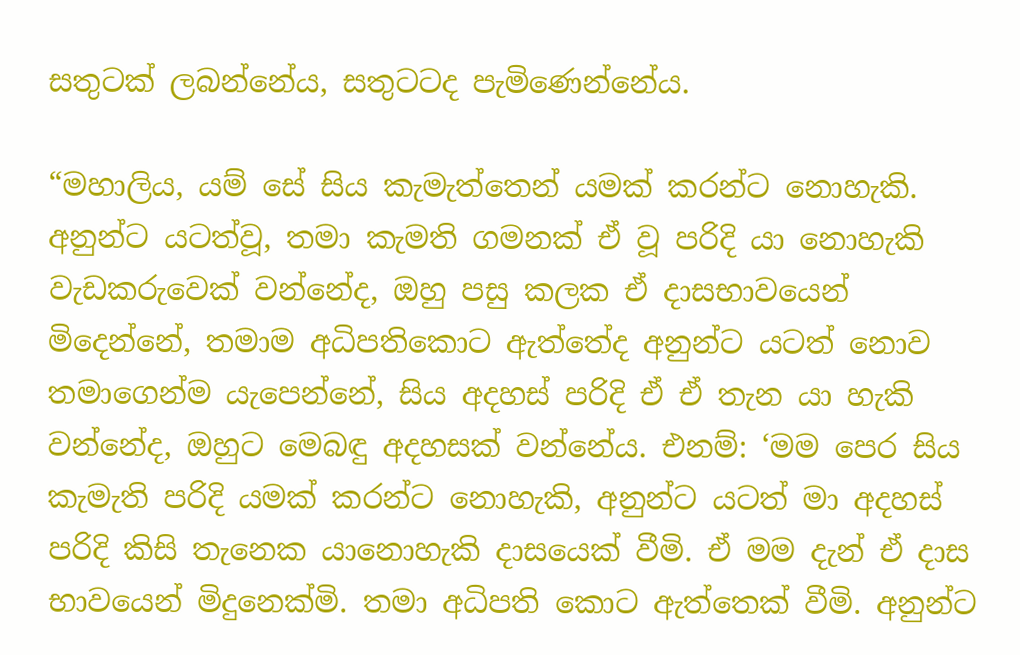සතුටක් ලබන්නේය, සතුටටද පැමිණෙන්නේය.

“මහාලිය, යම් සේ සිය කැමැත්තෙන් යමක් කරන්ට නොහැකි. අනුන්ට යටත්වූ, තමා කැමති ගමනක් ඒ වූ පරිදි යා නොහැකි වැඩකරුවෙක් වන්නේද, ඔහු පසු කලක ඒ දාසභාවයෙන් මිදෙන්නේ, තමාම අධිපතිකොට ඇත්තේද අනුන්ට යටත් නොව තමාගෙන්ම යැපෙන්නේ, සිය අදහස් පරිදි ඒ ඒ තැන යා හැකි වන්නේද, ඔහුට මෙබඳු අදහසක් වන්නේය. එනම්: ‘මම පෙර සිය කැමැති පරිදි යමක් කරන්ට නොහැකි, අනුන්ට යටත් මා අදහස් පරිදි කිසි තැනෙක යානොහැකි දාසයෙක් වීමි. ඒ මම දැන් ඒ දාස භාවයෙන් මිදුනෙක්මි. තමා අධිපති කොට ඇත්තෙක් වීමි. අනුන්ට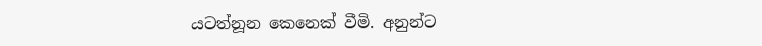යටත්නූන කෙනෙක් වීමි. අනුන්ට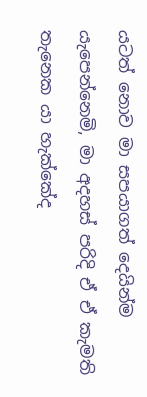යටත් නොව මා සපයාගත් දෙයින්ම යැපෙන්නෙමි, මා අදහස් පරිදි ඒ ඒ කැමති තැනෙක යා හැක්කේද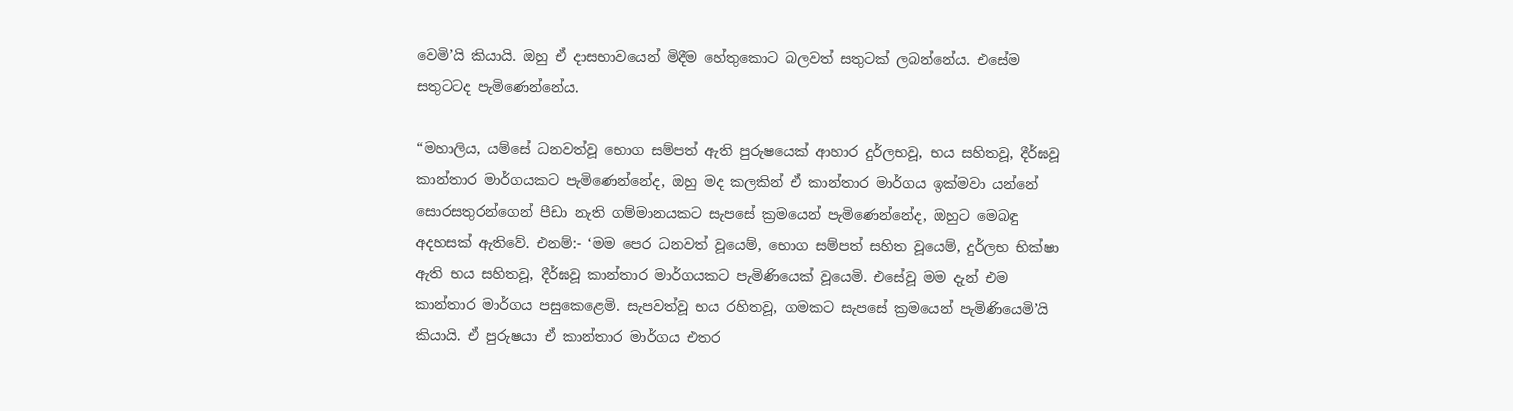වෙමි’යි කියායි. ඔහු ඒ දාසභාවයෙන් මිදීම හේතුකොට බලවත් සතුටක් ලබන්නේය. එසේම සතුටටද පැමිණෙන්නේය.

“මහාලිය, යම්සේ ධනවත්වූ භොග සම්පත් ඇති පුරුෂයෙක් ආහාර දුර්ලභවූ, භය සහිතවූ, දීර්ඝවූ කාන්තාර මාර්ගයකට පැමිණෙන්නේද, ඔහු මද කලකින් ඒ කාන්තාර මාර්ගය ඉක්මවා යන්නේ සොරසතුරන්ගෙන් පීඩා නැති ගම්මානයකට සැපසේ ක්‍රමයෙන් පැමිණෙන්නේද, ඔහුට මෙබඳු අදහසක් ඇතිවේ. එනම්:- ‘මම පෙර ධනවත් වූයෙම්, භොග සම්පත් සහිත වූයෙම්, දුර්ලභ භික්ෂා ඇති භය සහිතවූ, දීර්ඝවූ කාන්තාර මාර්ගයකට පැමිණියෙක් වූයෙමි. එසේවූ මම දැන් එම කාන්තාර මාර්ගය පසුකෙළෙමි. සැපවත්වූ භය රහිතවූ, ගමකට සැපසේ ක්‍රමයෙන් පැමිණියෙමි’යි කියායි. ඒ පුරුෂයා ඒ කාන්තාර මාර්ගය එතර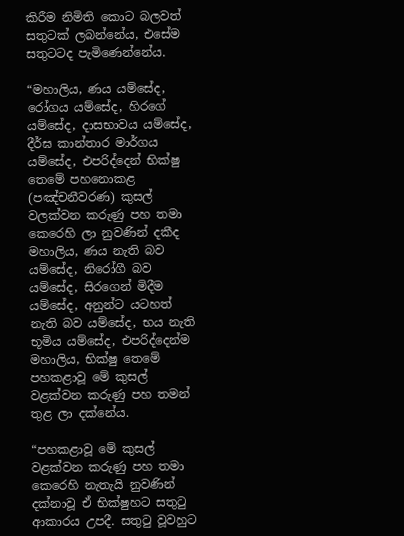කිරීම නිමිති කොට බලවත් සතුටක් ලබන්නේය, එසේම සතුටටද පැමිණෙන්නේය.

“මහාලිය, ණය යම්සේද, රෝගය යම්සේද, හිරගේ යම්සේද, දාසභාවය යම්සේද, දීර්ඝ කාන්තාර මාර්ගය යම්සේද, එපරිද්දෙන් භික්ෂු තෙමේ පහනොකළ (පඤ්චනීවරණ) කුසල් වලක්වන කරුණු පහ තමා කෙරෙහි ලා නුවණින් දකීද මහාලිය, ණය නැති බව යම්සේද, නිරෝගී බව යම්සේද, සිරගෙන් මිදීම යම්සේද, අනුන්ට යටහත් නැති බව යම්සේද, භය නැති භූමිය යම්සේද, එපරිද්දෙන්ම මහාලිය, භික්ෂු තෙමේ පහකළාවූ මේ කුසල් වළක්වන කරුණු පහ තමන් තුළ ලා දක්නේය.

“පහකළාවූ මේ කුසල් වළක්වන කරුණු පහ තමා කෙරෙහි නැතැයි නුවණින් දක්නාවූ ඒ භික්ෂුහට සතුටු ආකාරය උපදී. සතුටු වූවහුට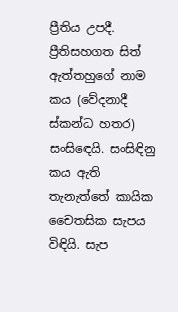ප්‍රීතිය උපදී. ප්‍රීතිසහගත සිත් ඇත්තහුගේ නාම කය (වේදනාදී ස්කන්ධ හතර) සංසිඳෙයි. සංසිඳිනු කය ඇති තැනැත්තේ කායික චෛතසික සැපය විඳියි. සැප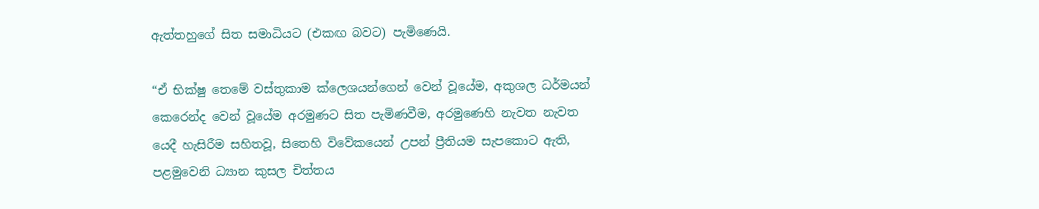ඇත්තහුගේ සිත සමාධියට (එකඟ බවට) පැමිණෙයි.

“ඒ භික්ෂු තෙමේ වස්තුකාම ක්ලෙශයන්ගෙන් වෙන් වූයේම, අකුශල ධර්මයන් කෙරෙන්ද වෙන් වූයේම අරමුණට සිත පැමිණවීම, අරමුණෙහි නැවත නැවත යෙදී හැසිරීම සහිතවූ, සිතෙහි විවේකයෙන් උපන් ප්‍රීතියම සැපකොට ඇති, පළමුවෙනි ධ්‍යාන කුසල චිත්තය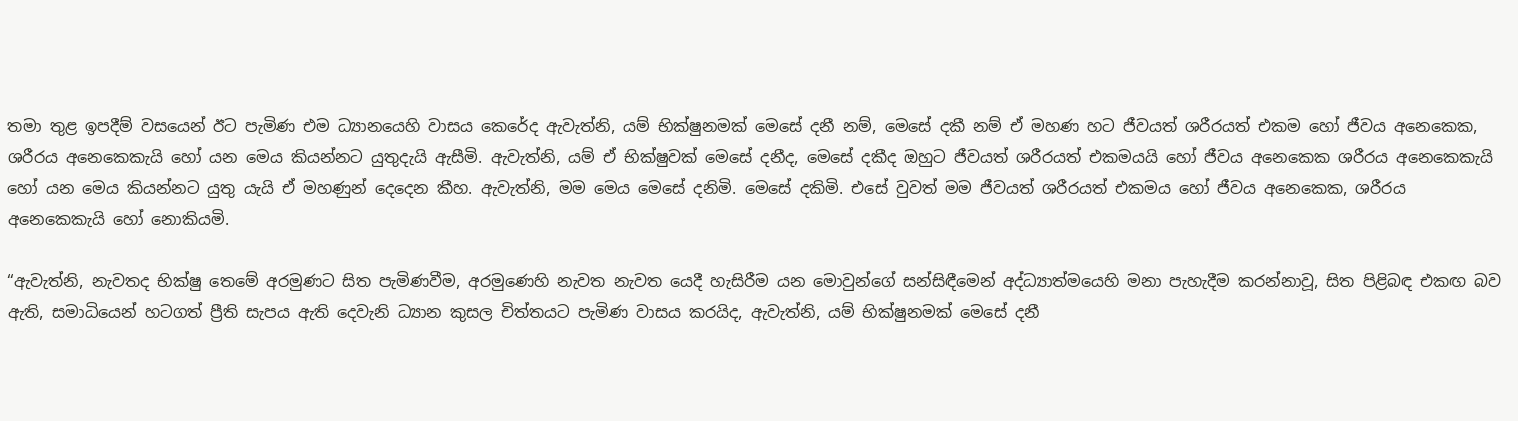තමා තුළ ඉපදීම් වසයෙන් ඊට පැමිණ එම ධ්‍යානයෙහි වාසය කෙරේද ඇවැත්නි, යම් භික්ෂුනමක් මෙසේ දනී නම්, මෙසේ දකී නම් ඒ මහණ හට ජීවයත් ශරීරයත් එකම හෝ ජීවය අනෙකෙක, ශරීරය අනෙකෙකැයි හෝ යන මෙය කියන්නට යුතුදැයි ඇසීමි. ඇවැත්නි, යම් ඒ භික්ෂුවක් මෙසේ දනීද, මෙසේ දකීද ඔහුට ජීවයත් ශරීරයත් එකමයයි හෝ ජීවය අනෙකෙක ශරීරය අනෙකෙකැයි හෝ යන මෙය කියන්නට යුතු යැයි ඒ මහණුන් දෙදෙන කීහ. ඇවැත්නි, මම මෙය මෙසේ දනිමි. මෙසේ දකිමි. එසේ වුවත් මම ජීවයත් ශරීරයත් එකමය හෝ ජීවය අනෙකෙක, ශරීරය අනෙකෙකැයි හෝ නොකියමි.

“ඇවැත්නි, නැවතද භික්ෂු තෙමේ අරමුණට සිත පැමිණවීම, අරමුණෙහි නැවත නැවත යෙදී හැසිරීම යන මොවුන්ගේ සන්සිඳීමෙන් අද්ධ්‍යාත්මයෙහි මනා පැහැදීම කරන්නාවූ, සිත පිළිබඳ එකඟ බව ඇති, සමාධියෙන් හටගත් ප්‍රීති සැපය ඇති දෙවැනි ධ්‍යාන කුසල චිත්තයට පැමිණ වාසය කරයිද, ඇවැත්නි, යම් භික්ෂුනමක් මෙසේ දනී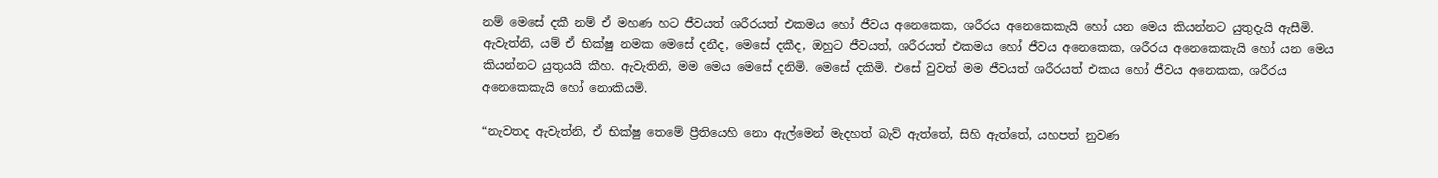නම් මෙසේ දකී නම් ඒ මහණ හට ජීවයත් ශරීරයත් එකමය හෝ ජීවය අනෙකෙක, ශරීරය අනෙකෙකැයි හෝ යන මෙය කියන්නට යුතුදැයි ඇසීමි. ඇවැත්නි, යම් ඒ භික්ෂු නමක මෙසේ දනීද, මෙසේ දකීද, ඔහුට ජීවයත්, ශරීරයත් එකමය හෝ ජීවය අනෙකෙක, ශරීරය අනෙකෙකැයි හෝ යන මෙය කියන්නට යුතුයයි කීහ. ඇවැතිනි, මම මෙය මෙසේ දනිමි. මෙසේ දකිමි. එසේ වුවත් මම ජීවයත් ශරීරයත් එකය හෝ ජීවය අනෙකක, ශරීරය අනෙකෙකැයි හෝ නොකියමි.

“නැවතද ඇවැත්නි, ඒ භික්ෂු තෙමේ ප්‍රීතියෙහි නො ඇල්මෙන් මැදහත් බැව් ඇත්තේ, සිහි ඇත්තේ, යහපත් නුවණ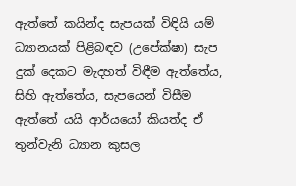ඇත්තේ කයින්ද සැපයක් විඳියි යම් ධ්‍යානයක් පිළිබඳව (උපේක්ෂා) සැප දුක් දෙකට මැදහත් විඳීම ඇත්තේය, සිහි ඇත්තේය, සැපයෙන් විසීම ඇත්තේ යයි ආර්යයෝ කියත්ද ඒ තුන්වැනි ධ්‍යාන කුසල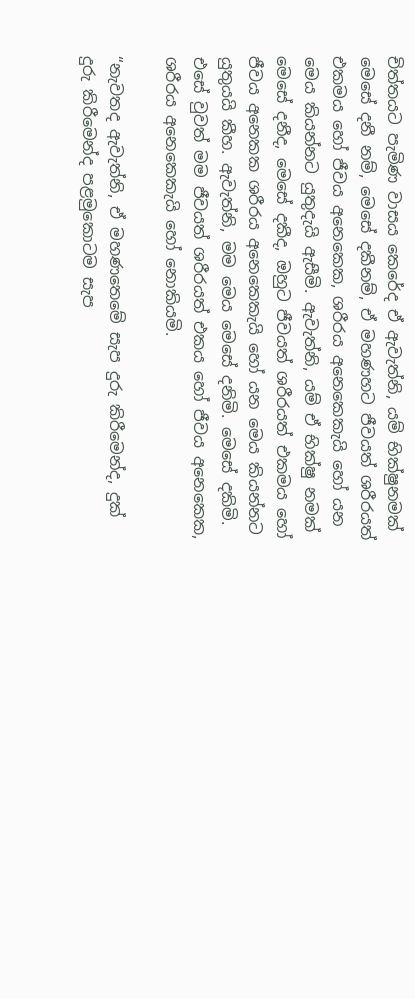චිත්තයට පැමිණ වාසය කෙරේද ඒ ඇවැත්නි, යම් භික්ෂුනමක් මෙසේ දනී නම්, මෙසේ දකීනම්, ඒ මහණහට ජීවයත් ශරීරයත් එකමය හෝ ජීවය අනෙකෙක, ශරීරය අනෙකෙකැයි හෝ යන මෙය කියන්නට යුතුදැයි ඇසීමි. ඇවැත්නි, යම් ඒ භික්ෂු නමක් මෙසේ දනීද, මෙසේ දකීද, ඔහුට ජීවයත් ශරීරයත් එකමය හෝ ජීවය අනෙකක ශරීරය අනෙකෙකැයි හෝ යන මෙය කියන්නට යුතුයයි කීහ. ඇවැත්නි, මම මෙය මෙසේ දනිමි. මෙසේ දකිමි. එසේ වුවත් මම ජීවයත් ශරීරයත් එකය හෝ ජීවය අනෙකෙක, ශරීරය අනෙකෙකැයි හෝ නොකියමි.

“නැවතද ඇවැත්නි, ඒ මහණතෙමේ සැප දුරු කිරීමෙන්ද, දුක් දුරු කිරීමෙන්ද පළමුකොටම සැප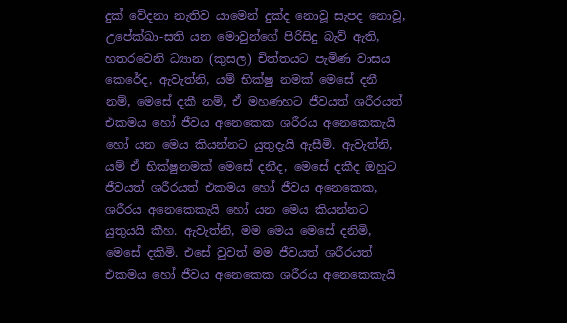දුක් වේදනා නැතිව යාමෙන් දුක්ද නොවූ සැපද නොවූ, උපේක්ඛා-සති යන මොවුන්ගේ පිරිසිදු බැව් ඇති, හතරවෙනි ධ්‍යාන (කුසල) චිත්තයට පැමිණ වාසය කෙරේද, ඇවැත්නි, යම් භික්ෂු නමක් මෙසේ දනී නම්, මෙසේ දකී නම්, ඒ මහණහට ජීවයත් ශරීරයත් එකමය හෝ ජීවය අනෙකෙක ශරීරය අනෙකෙකැයි හෝ යන මෙය කියන්නට යුතුදැයි ඇසීමි. ඇවැත්නි, යම් ඒ භික්ෂුනමක් මෙසේ දනීද, මෙසේ දකීද ඔහුට ජීවයත් ශරීරයත් එකමය හෝ ජීවය අනෙකෙක, ශරීරය අනෙකෙකැයි හෝ යන මෙය කියන්නට යුතුයයි කීහ. ඇවැත්නි, මම මෙය මෙසේ දනිමි, මෙසේ දකිමි. එසේ වුවත් මම ජීවයත් ශරීරයත් එකමය හෝ ජීවය අනෙකෙක ශරීරය අනෙකෙකැයි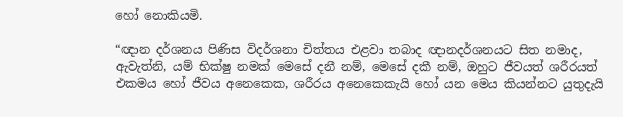හෝ නොකියමි.

“ඥාන දර්ශනය පිණිස විදර්ශනා චිත්තය එළවා තබාද ඥානදර්ශනයට සිත නමාද, ඇවැත්නි, යම් භික්ෂු නමක් මෙසේ දනී නම්, මෙසේ දකී නම්, ඔහුට ජීවයත් ශරීරයත් එකමය හෝ ජීවය අනෙකෙක, ශරීරය අනෙකෙකැයි හෝ යන මෙය කියන්නට යුතුදැයි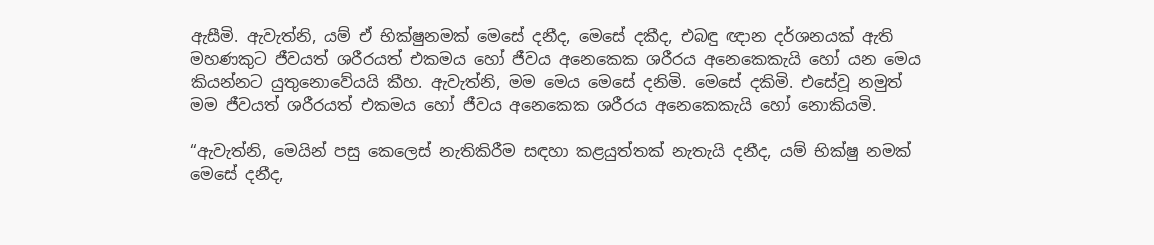ඇසීමි. ඇවැත්නි, යම් ඒ භික්ෂුනමක් මෙසේ දනීද, මෙසේ දකීද, එබඳු ඥාන දර්ශනයක් ඇති මහණකුට ජීවයත් ශරීරයත් එකමය හෝ ජීවය අනෙකෙක ශරීරය අනෙකෙකැයි හෝ යන මෙය කියන්නට යුතුනොවේයයි කීහ. ඇවැත්නි, මම මෙය මෙසේ දනිමි. මෙසේ දකිමි. එසේවූ නමුත් මම ජීවයත් ශරීරයත් එකමය හෝ ජීවය අනෙකෙක ශරීරය අනෙකෙකැයි හෝ නොකියමි.

“ඇවැත්නි, මෙයින් පසු කෙලෙස් නැතිකිරීම සඳහා කළයුත්තක් නැතැයි දනීද, යම් භික්ෂු නමක් මෙසේ දනීද,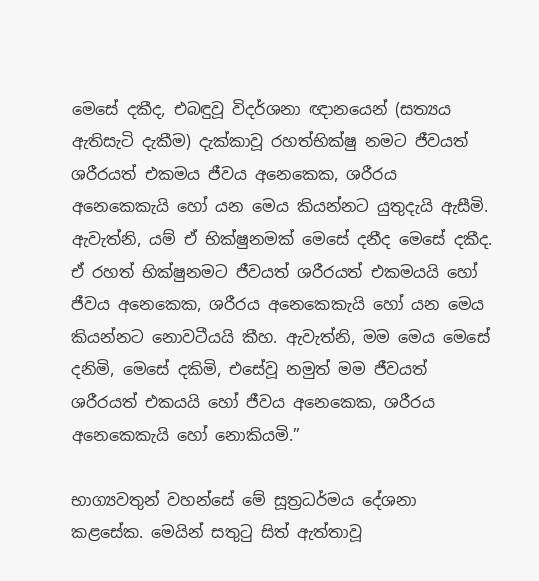මෙසේ දකීද, එබඳුවූ විදර්ශනා ඥානයෙන් (සත්‍යය ඇතිසැටි දැකීම) දැක්කාවූ රහත්භික්ෂු නමට ජීවයත් ශරීරයත් එකමය ජීවය අනෙකෙක, ශරීරය අනෙකෙකැයි හෝ යන මෙය කියන්නට යුතුදැයි ඇසීමි. ඇවැත්නි, යම් ඒ භික්ෂුනමක් මෙසේ දනීද මෙසේ දකීද. ඒ රහත් භික්ෂුනමට ජීවයත් ශරීරයත් එකමයයි හෝ ජීවය අනෙකෙක, ශරීරය අනෙකෙකැයි හෝ යන මෙය කියන්නට නොවටීයයි කීහ. ඇවැත්නි, මම මෙය මෙසේ දනිමි, මෙසේ දකිමි, එසේවූ නමුත් මම ජීවයත් ශරීරයත් එකයයි හෝ ජීවය අනෙකෙක, ශරීරය අනෙකෙකැයි හෝ නොකියමි.”

භාග්‍යවතුන් වහන්සේ මේ සූත්‍රධර්මය දේශනා කළසේක. මෙයින් සතුටු සිත් ඇත්තාවූ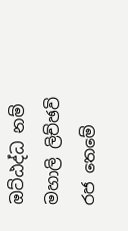ඔට්ඨද්ධ නම් මහාලි ලිච්ඡවි රජ තෙමේ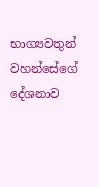භාග්‍යවතුන් වහන්සේගේ දේශනාව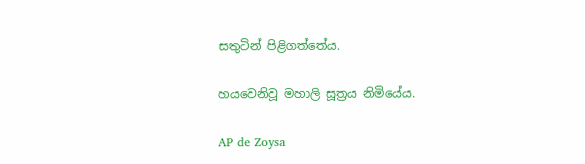සතුටින් පිළිගත්තේය.

හයවෙනිවූ මහාලි සූත්‍රය නිමියේය.

AP de Zoysa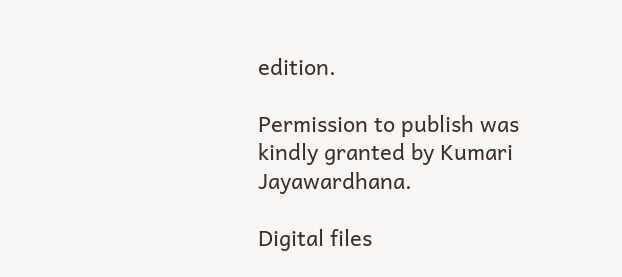edition.

Permission to publish was kindly granted by Kumari Jayawardhana.

Digital files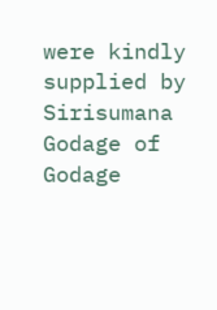were kindly supplied by Sirisumana Godage of Godage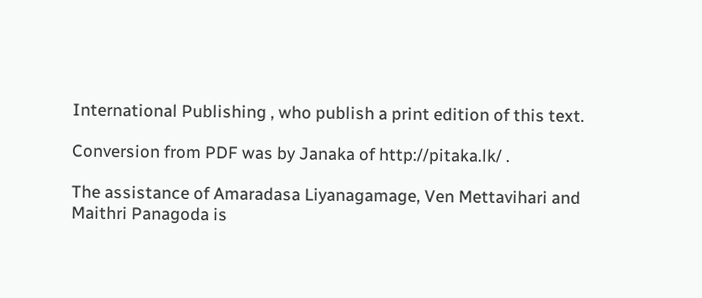International Publishing , who publish a print edition of this text.

Conversion from PDF was by Janaka of http://pitaka.lk/ .

The assistance of Amaradasa Liyanagamage, Ven Mettavihari and Maithri Panagoda is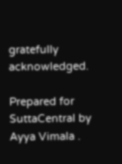gratefully acknowledged.

Prepared for SuttaCentral by Ayya Vimala .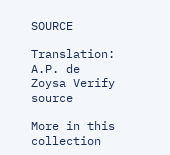SOURCE

Translation: A.P. de Zoysa Verify source

More in this collection